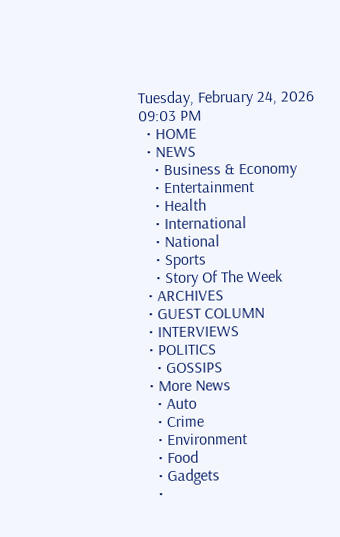Tuesday, February 24, 2026 09:03 PM
  • HOME
  • NEWS
    • Business & Economy
    • Entertainment
    • Health
    • International
    • National
    • Sports
    • Story Of The Week
  • ARCHIVES
  • GUEST COLUMN
  • INTERVIEWS
  • POLITICS
    • GOSSIPS
  • More News
    • Auto
    • Crime
    • Environment
    • Food
    • Gadgets
    •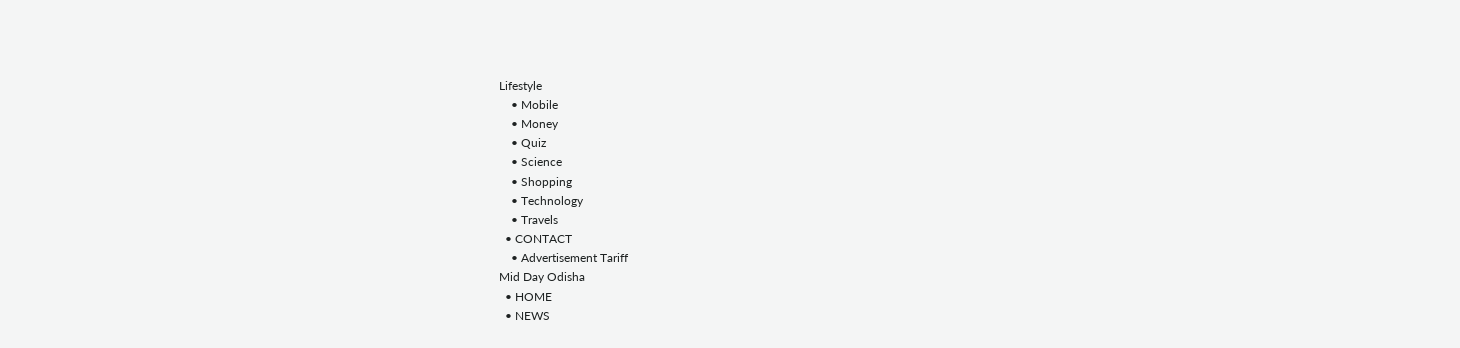Lifestyle
    • Mobile
    • Money
    • Quiz
    • Science
    • Shopping
    • Technology
    • Travels
  • CONTACT
    • Advertisement Tariff
Mid Day Odisha
  • HOME
  • NEWS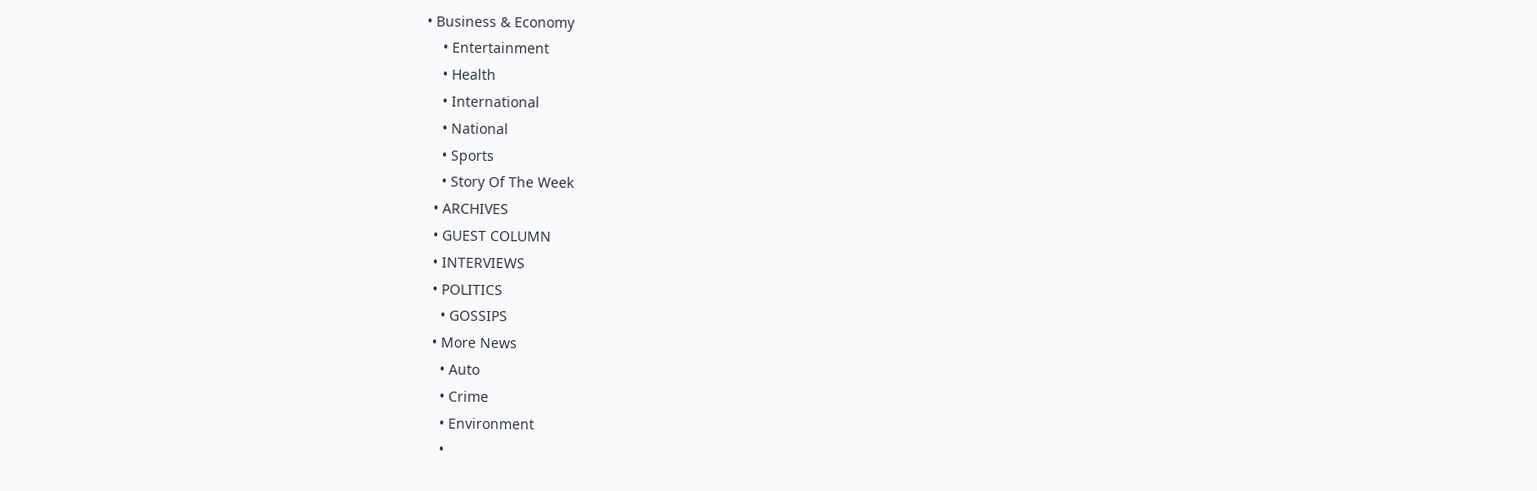• Business & Economy
    • Entertainment
    • Health
    • International
    • National
    • Sports
    • Story Of The Week
  • ARCHIVES
  • GUEST COLUMN
  • INTERVIEWS
  • POLITICS
    • GOSSIPS
  • More News
    • Auto
    • Crime
    • Environment
    •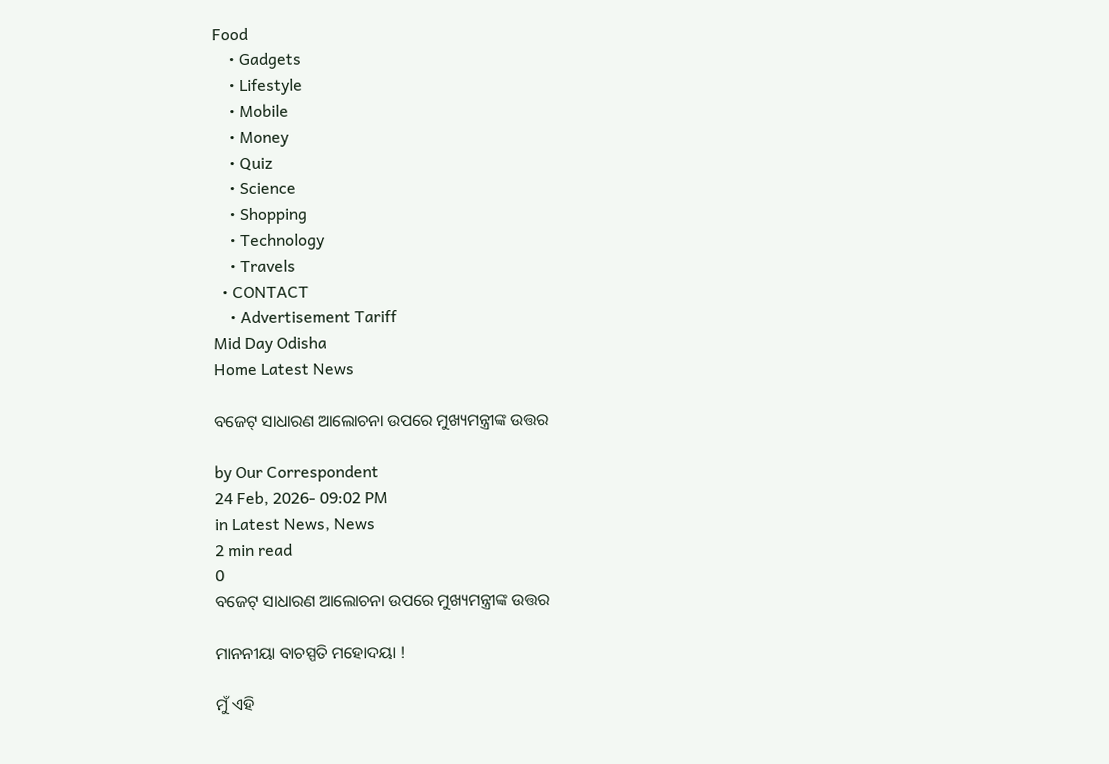Food
    • Gadgets
    • Lifestyle
    • Mobile
    • Money
    • Quiz
    • Science
    • Shopping
    • Technology
    • Travels
  • CONTACT
    • Advertisement Tariff
Mid Day Odisha
Home Latest News

ବଜେଟ୍‍ ସାଧାରଣ ଆଲୋଚନା ଉପରେ ମୁଖ୍ୟମନ୍ତ୍ରୀଙ୍କ ଉତ୍ତର

by Our Correspondent
24 Feb, 2026- 09:02 PM
in Latest News, News
2 min read
0
ବଜେଟ୍‍ ସାଧାରଣ ଆଲୋଚନା ଉପରେ ମୁଖ୍ୟମନ୍ତ୍ରୀଙ୍କ ଉତ୍ତର

ମାନନୀୟା ବାଚସ୍ପତି ମହୋଦୟା !

ମୁଁ ଏହି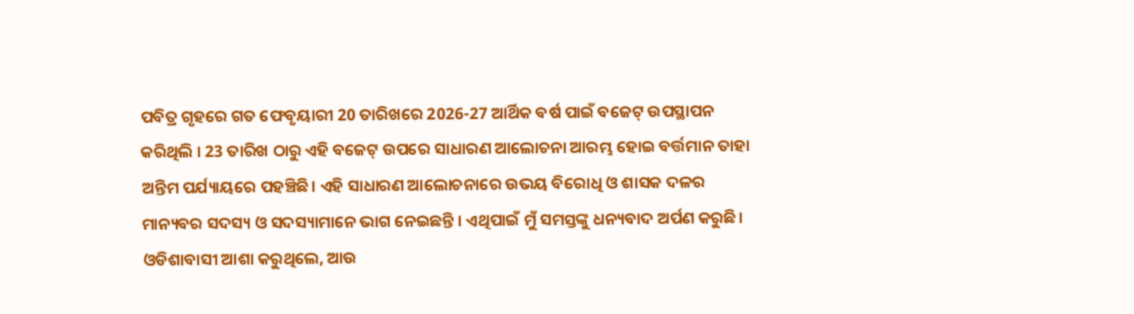ପବିତ୍ର ଗୃହରେ ଗତ ଫେବୃୟାରୀ 20 ତାରିଖରେ 2026-27 ଆର୍ଥିକ ବର୍ଷ ପାଇଁ ବଜେଟ୍ ଉପସ୍ଥାପନ କରିଥିଲି । 23 ତାରିଖ ଠାରୁ ଏହି ବଜେଟ୍ ଉପରେ ସାଧାରଣ ଆଲୋଚନା ଆରମ୍ଭ ହୋଇ ବର୍ତ୍ତମାନ ତାହା ଅନ୍ତିମ ପର୍ଯ୍ୟାୟରେ ପହଞ୍ଚିଛି। ଏହି ସାଧାରଣ ଆଲୋଚନାରେ ଉଭୟ ବିରୋଧି ଓ ଶାସକ ଦଳର ମାନ୍ୟବର ସଦସ୍ୟ ଓ ସଦସ୍ୟାମାନେ ଭାଗ ନେଇଛନ୍ତି । ଏଥିପାଇଁ ମୁଁ ସମସ୍ତଙ୍କୁ ଧନ୍ୟବାଦ ଅର୍ପଣ କରୁଛି। ଓଡିଶାବାସୀ ଆଶା କରୁଥିଲେ, ଆଉ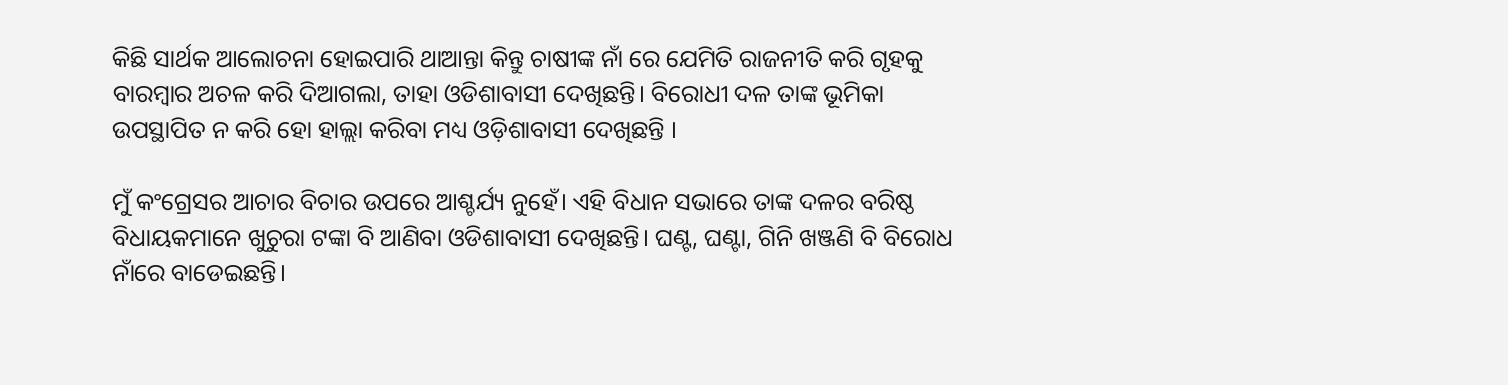କିଛି ସାର୍ଥକ ଆଲୋଚନା ହୋଇପାରି ଥାଆନ୍ତା କିନ୍ତୁ ଚାଷୀଙ୍କ ନାଁ ରେ ଯେମିତି ରାଜନୀତି କରି ଗୃହକୁ ବାରମ୍ବାର ଅଚଳ କରି ଦିଆଗଲା, ତାହା ଓଡିଶାବାସୀ ଦେଖିଛନ୍ତି। ବିରୋଧୀ ଦଳ ତାଙ୍କ ଭୂମିକା ଉପସ୍ଥାପିତ ନ କରି ହୋ ହାଲ୍ଲା କରିବା ମଧ୍ୟ ଓଡ଼ିଶାବାସୀ ଦେଖିଛନ୍ତି ।

ମୁଁ କଂଗ୍ରେସର ଆଚାର ବିଚାର ଉପରେ ଆଶ୍ଚର୍ଯ୍ୟ ନୁହେଁ। ଏହି ବିଧାନ ସଭାରେ ତାଙ୍କ ଦଳର ବରିଷ୍ଠ ବିଧାୟକମାନେ ଖୁଚୁରା ଟଙ୍କା ବି ଆଣିବା ଓଡିଶାବାସୀ ଦେଖିଛନ୍ତି। ଘଣ୍ଟ, ଘଣ୍ଟା, ଗିନି ଖଞ୍ଜଣି ବି ବିରୋଧ ନାଁରେ ବାଡେଇଛନ୍ତି।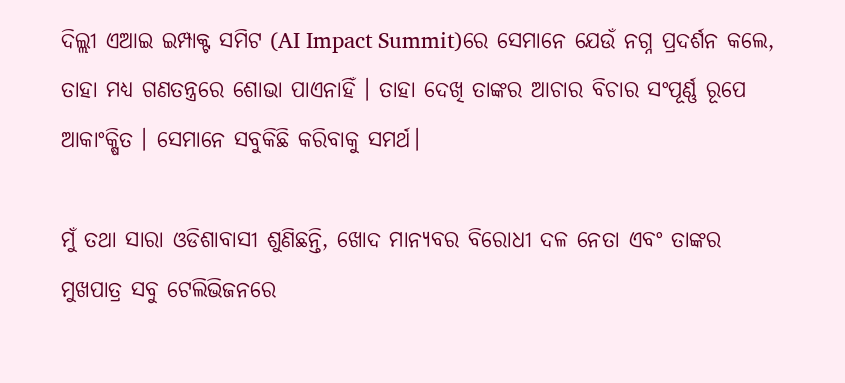ଦିଲ୍ଲୀ ଏଆଇ ଇମ୍ପାକ୍ଟ ସମିଟ (AI Impact Summit)ରେ ସେମାନେ ଯେଉଁ ନଗ୍ନ ପ୍ରଦର୍ଶନ କଲେ, ତାହା ମଧ୍ୟ ଗଣତନ୍ତ୍ରରେ ଶୋଭା ପାଏନାହିଁ । ତାହା ଦେଖି ତାଙ୍କର ଆଚାର ବିଚାର ସଂପୂର୍ଣ୍ଣ ରୂପେ ଆକାଂକ୍ଷିତ । ସେମାନେ ସବୁକିଛି କରିବାକୁ ସମର୍ଥ।

ମୁଁ ତଥା ସାରା ଓଡିଶାବାସୀ ଶୁଣିଛନ୍ତି, ଖୋଦ ମାନ୍ୟବର ବିରୋଧୀ ଦଳ ନେତା ଏବଂ ତାଙ୍କର ମୁଖପାତ୍ର ସବୁ ଟେଲିଭିଜନରେ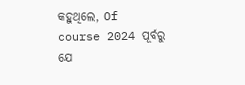କହୁଥିଲେ, Of course 2024 ପୂର୍ବରୁ ଯେ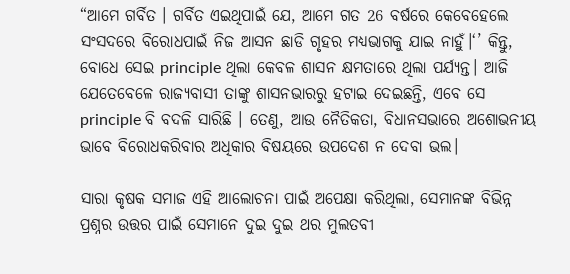“ଆମେ ଗର୍ବିତ । ଗର୍ବିତ ଏଇଥିପାଇଁ ଯେ, ଆମେ ଗତ 26 ବର୍ଷରେ କେବେହେଲେ ସଂସଦରେ ବିରୋଧପାଇଁ ନିଜ ଆସନ ଛାଡି ଗୃହର ମଧ୍ୟଭାଗକୁ ଯାଇ ନାହୁଁ।‘’ କିନ୍ତୁ, ବୋଧେ ସେଇ principle ଥିଲା କେବଳ ଶାସନ କ୍ଷମତାରେ ଥିଲା ପର୍ଯ୍ୟନ୍ତ। ଆଜି ଯେତେବେଳେ ରାଜ୍ୟବାସୀ ତାଙ୍କୁ ଶାସନଭାରରୁ ହଟାଇ ଦେଇଛନ୍ତି, ଏବେ ସେ principle ବି ବଦଳି ସାରିଛି । ତେଣୁ, ଆଉ ନୈତିକତା, ବିଧାନସଭାରେ ଅଶୋଭନୀୟ ଭାବେ ବିରୋଧକରିବାର ଅଧିକାର ବିଷୟରେ ଉପଦେଶ ନ ଦେବା ଭଲ।

ସାରା କୃଷକ ସମାଜ ଏହି ଆଲୋଚନା ପାଇଁ ଅପେକ୍ଷା କରିଥିଲା, ସେମାନଙ୍କ ବିଭିନ୍ନ ପ୍ରଶ୍ନର ଉତ୍ତର ପାଇଁ ସେମାନେ ଦୁଇ ଦୁଇ ଥର ମୁଲତବୀ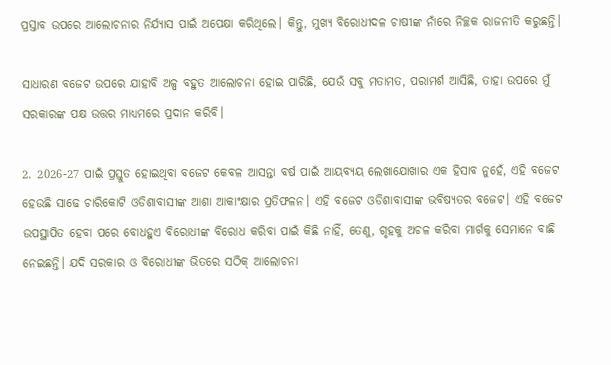ପ୍ରସ୍ତାବ ଉପରେ ଆଲୋଚନାର ନିର୍ଯ୍ୟାସ ପାଇଁ ଅପେକ୍ଷା କରିଥିଲେ। କିନ୍ତୁ, ମୁଖ୍ୟ ବିରୋଧୀଦଳ ଚାଷୀଙ୍କ ନାଁରେ ନିଚ୍ଛକ ରାଜନୀତି କରୁଛନ୍ତି।

ସାଧାରଣ ବଜେଟ ଉପରେ ଯାହାବି ଅଳ୍ପ ବହୁତ ଆଲୋଚନା ହୋଇ ପାରିଛି, ଯେଉଁ ସବୁ ମତାମତ, ପରାମର୍ଶ ଆସିଛି, ତାହା ଉପରେ ମୁଁ ସରକାରଙ୍କ ପକ୍ଷ ଉତ୍ତର ମାଧ୍ୟମରେ ପ୍ରଦାନ କରିବି।

2. 2026-27 ପାଇଁ ପ୍ରସ୍ତୁତ ହୋଇଥିବା ବଜେଟ କେବଳ ଆସନ୍ତା ବର୍ଷ ପାଇଁ ଆୟବ୍ୟୟ ଲେଖାଯୋଖାର ଏକ ହିସାବ ନୁହେଁ, ଏହି ବଜେଟ ହେଉଛି ସାଢେ ଚାରିକୋଟି ଓଡିଶାବାସୀଙ୍କ ଆଶା ଆକାଂକ୍ଷାର ପ୍ରତିଫଳନ। ଏହି ବଜେଟ ଓଡିଶାବାସୀଙ୍କ ଭବିଷ୍ୟତର ବଜେଟ। ଏହି ବଜେଟ ଉପସ୍ଥାପିତ ହେବା ପରେ ବୋଧହୁଏ ବିରୋଧୀଙ୍କ ବିରୋଧ କରିବା ପାଇଁ କିଛି ନାହିଁ, ତେଣୁ, ଗୃହକୁ ଅଚଳ କରିବା ମାର୍ଗକୁ ସେମାନେ ବାଛି ନେଇଛନ୍ତି। ଯଦି ସରକାର ଓ ବିରୋଧୀଙ୍କ ଭିତରେ ସଠିକ୍‌ ଆଲୋଚନା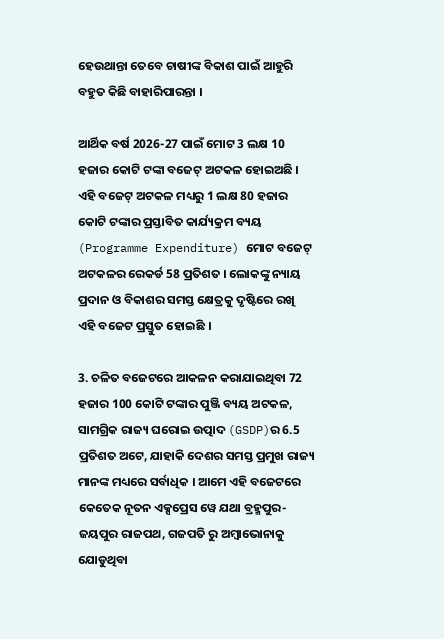ହେଉଥାନ୍ତା ତେବେ ଚାଷୀଙ୍କ ବିକାଶ ପାଇଁ ଆହୁରି ବହୁତ କିଛି ବାହାରିପାରନ୍ତା ।

ଆର୍ଥିକ ବର୍ଷ 2026-27 ପାଇଁ ମୋଟ 3 ଲକ୍ଷ 10 ହଜାର କୋଟି ଟଙ୍କା ବଜେଟ୍ ଅଟକଳ ହୋଇଅଛି । ଏହି ବଜେଟ୍ ଅଟକଳ ମଧ୍ୟରୁ 1 ଲକ୍ଷ 80 ହଜାର କୋଟି ଟଙ୍କାର ପ୍ରସ୍ତାବିତ କାର୍ଯ୍ୟକ୍ରମ ବ୍ୟୟ (Programme Expenditure) ମୋଟ ବଜେଟ୍ ଅଟକଳର ରେକର୍ଡ 58 ପ୍ରତିଶତ । ଲୋକଙ୍କୁ ନ୍ୟାୟ ପ୍ରଦାନ ଓ ବିକାଶର ସମସ୍ତ କ୍ଷେତ୍ରକୁ ଦୃଷ୍ଟିରେ ରଖି ଏହି ବଜେଟ ପ୍ରସ୍ତୁତ ହୋଇଛି ।

3. ଚଳିତ ବଜେଟରେ ଆକଳନ କରାଯାଇଥିବା 72 ହଜାର 100 କୋଟି ଟଙ୍କାର ପୁଞ୍ଜି ବ୍ୟୟ ଅଟକଳ, ସାମଗ୍ରିକ ରାଜ୍ୟ ଘରୋଇ ଉତ୍ପାଦ (GSDP)ର 6.5 ପ୍ରତିଶତ ଅଟେ, ଯାହାକି ଦେଶର ସମସ୍ତ ପ୍ରମୁଖ ରାଜ୍ୟ ମାନଙ୍କ ମଧ୍ୟରେ ସର୍ବାଧିକ । ଆମେ ଏହି ବଜେଟରେ କେତେକ ନୂତନ ଏକ୍ସପ୍ରେସ ୱେ ଯଥା ବ୍ରହ୍ମପୁର-ଜୟପୁର ରାଜପଥ, ଗଜପତି ରୁ ଅମ୍ବାଭୋନାକୁ ଯୋଡୁଥିବା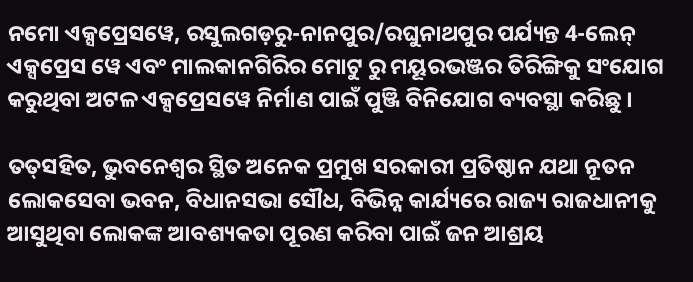ନମୋ ଏକ୍ସପ୍ରେସୱେ, ରସୁଲଗଡ଼ରୁ-ନାନପୁର/ରଘୁନାଥପୁର ପର୍ଯ୍ୟନ୍ତ 4-ଲେନ୍ ଏକ୍ସପ୍ରେସ ୱେ ଏବଂ ମାଲକାନଗିରିର ମୋଟୁ ରୁ ମୟୂରଭଞ୍ଜର ତିରିଙ୍ଗିକୁ ସଂଯୋଗ କରୁଥିବା ଅଟଳ ଏକ୍ସପ୍ରେସୱେ ନିର୍ମାଣ ପାଇଁ ପୁଞ୍ଜି ବିନିଯୋଗ ବ୍ୟବସ୍ଥା କରିଛୁ ।

ତତ୍‌ସହିତ, ଭୁବନେଶ୍ୱର ସ୍ଥିତ ଅନେକ ପ୍ରମୁଖ ସରକାରୀ ପ୍ରତିଷ୍ଠାନ ଯଥା ନୂତନ ଲୋକସେବା ଭବନ, ବିଧାନସଭା ସୌଧ, ବିଭିନ୍ନ କାର୍ଯ୍ୟରେ ରାଜ୍ୟ ରାଜଧାନୀକୁ ଆସୁଥିବା ଲୋକଙ୍କ ଆବଶ୍ୟକତା ପୂରଣ କରିବା ପାଇଁ ଜନ ଆଶ୍ରୟ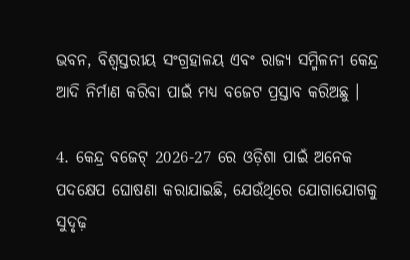ଭବନ, ବିଶ୍ୱସ୍ତରୀୟ ସଂଗ୍ରହାଳୟ ଏବଂ ରାଜ୍ୟ ସମ୍ମିଳନୀ କେନ୍ଦ୍ର ଆଦି ନିର୍ମାଣ କରିବା ପାଇଁ ମଧ୍ୟ ବଜେଟ ପ୍ରସ୍ତାବ କରିଅଛୁ ।

4. କେନ୍ଦ୍ର ବଜେଟ୍ 2026-27 ରେ ଓଡ଼ିଶା ପାଇଁ ଅନେକ ପଦକ୍ଷେପ ଘୋଷଣା କରାଯାଇଛି, ଯେଉଁଥିରେ ଯୋଗାଯୋଗକୁ ସୁଦୃଢ଼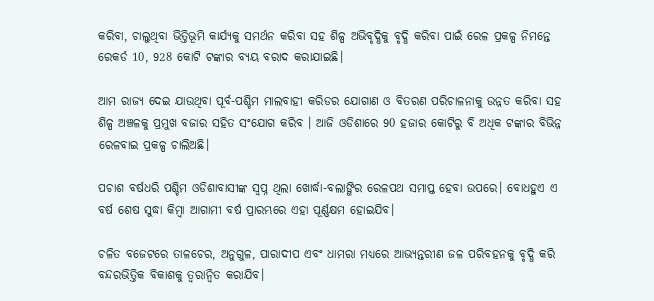କରିବା, ଚାଲୁଥିବା ଭିତ୍ତିଭୂମି କାର୍ଯ୍ୟକୁ ସମର୍ଥନ କରିବା ସହ ଶିଳ୍ପ ଅଭିବୃଦ୍ଧିକୁ ବୃଦ୍ଧି କରିବା ପାଇଁ ରେଳ ପ୍ରକଳ୍ପ ନିମନ୍ତେ ରେକର୍ଡ 10, 928 କୋଟି ଟଙ୍କାର ବ୍ୟୟ ବରାଦ କରାଯାଇଛି।

ଆମ ରାଜ୍ୟ ଦେଇ ଯାଉଥିବା ପୂର୍ବ-ପଶ୍ଚିମ ମାଲବାହୀ କରିଡର ଯୋଗାଣ ଓ ବିତରଣ ପରିଚାଳନାକୁ ଉନ୍ନତ କରିବା ସହ ଶିଳ୍ପ ଅଞ୍ଚଳକୁ ପ୍ରମୁଖ ବଜାର ସହିତ ସଂଯୋଗ କରିବ । ଆଜି ଓଡିଶାରେ 90 ହଜାର କୋଟିରୁ ବି ଅଧିକ ଟଙ୍କାର ବିଭିନ୍ନ ରେଳବାଇ ପ୍ରକଳ୍ପ ଚାଲିଅଛି।

ପଚାଶ ବର୍ଷଧରି ପଶ୍ଚିମ ଓଡିଶାବାସୀଙ୍କ ସ୍ଵପ୍ନ ଥିଲା ଖୋର୍ଦ୍ଧା-ବଲାଙ୍ଗିର ରେଳପଥ ସମାପ୍ତ ହେବା ଉପରେ। ବୋଧହୁଏ ଏ ବର୍ଷ ଶେଷ ସୁଦ୍ଧା କିମ୍ବା ଆଗାମୀ ବର୍ଷ ପ୍ରାରମ୍ଭରେ ଏହା ପୂର୍ଣ୍ଣକ୍ଷମ ହୋଇଯିବ।

ଚଳିତ ବଜେଟରେ ତାଳଚେର, ଅନୁଗୁଳ, ପାରାଦୀପ ଏବଂ ଧାମରା ମଧ୍ୟରେ ଆଭ୍ୟନ୍ତରୀଣ ଜଳ ପରିବହନକୁ ବୃଦ୍ଧି କରି ବନ୍ଦରଭିତ୍ତିକ ବିକାଶକୁ ତ୍ଵରାନ୍ଵିତ କରାଯିବ।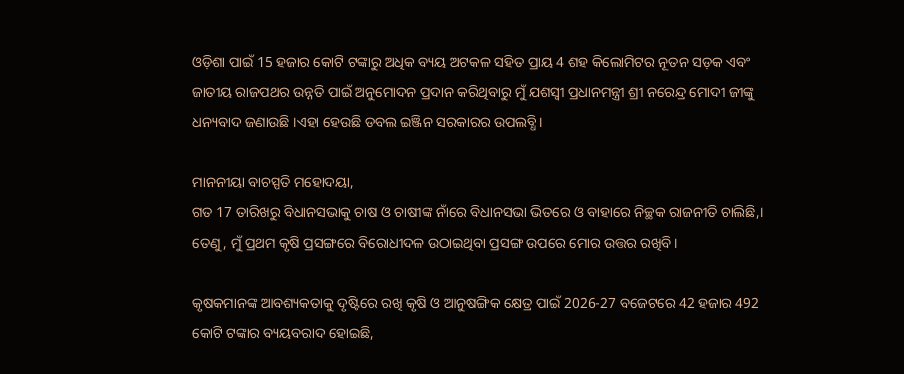ଓଡ଼ିଶା ପାଇଁ 15 ହଜାର କୋଟି ଟଙ୍କାରୁ ଅଧିକ ବ୍ୟୟ ଅଟକଳ ସହିତ ପ୍ରାୟ 4 ଶହ କିଲୋମିଟର ନୂତନ ସଡ଼କ ଏବଂ ଜାତୀୟ ରାଜପଥର ଉନ୍ନତି ପାଇଁ ଅନୁମୋଦନ ପ୍ରଦାନ କରିଥିବାରୁ ମୁଁ ଯଶସ୍ଵୀ ପ୍ରଧାନମନ୍ତ୍ରୀ ଶ୍ରୀ ନରେନ୍ଦ୍ର ମୋଦୀ ଜୀଙ୍କୁ ଧନ୍ୟବାଦ ଜଣାଉଛି ।ଏହା ହେଉଛି ଡବଲ ଇଞ୍ଜିନ ସରକାରର ଉପଲବ୍ଧି।

ମାନନୀୟା ବାଚସ୍ପତି ମହୋଦୟା,
ଗତ 17 ତାରିଖରୁ ବିଧାନସଭାକୁ ଚାଷ ଓ ଚାଷୀଙ୍କ ନାଁରେ ବିଧାନସଭା ଭିତରେ ଓ ବାହାରେ ନିଚ୍ଛକ ରାଜନୀତି ଚାଲିଛି,। ତେଣୁ, ମୁଁ ପ୍ରଥମ କୃଷି ପ୍ରସଙ୍ଗରେ ବିରୋଧୀଦଳ ଉଠାଇଥିବା ପ୍ରସଙ୍ଗ ଉପରେ ମୋର ଉତ୍ତର ରଖିବି।

କୃଷକମାନଙ୍କ ଆବଶ୍ୟକତାକୁ ଦୃଷ୍ଟିରେ ରଖି କୃଷି ଓ ଆନୁଷଙ୍ଗିକ କ୍ଷେତ୍ର ପାଇଁ 2026-27 ବଜେଟରେ 42 ହଜାର 492 କୋଟି ଟଙ୍କାର ବ୍ୟୟବରାଦ ହୋଇଛି,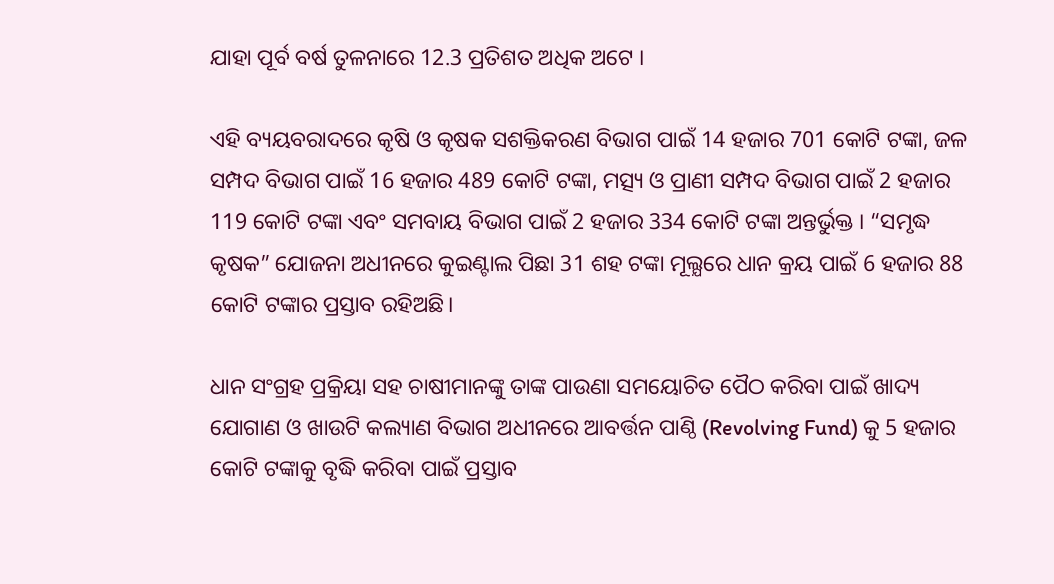ଯାହା ପୂର୍ବ ବର୍ଷ ତୁଳନାରେ 12.3 ପ୍ରତିଶତ ଅଧିକ ଅଟେ ।

ଏହି ବ୍ୟୟବରାଦରେ କୃଷି ଓ କୃଷକ ସଶକ୍ତିକରଣ ବିଭାଗ ପାଇଁ 14 ହଜାର 701 କୋଟି ଟଙ୍କା, ଜଳ ସମ୍ପଦ ବିଭାଗ ପାଇଁ 16 ହଜାର 489 କୋଟି ଟଙ୍କା, ମତ୍ସ୍ୟ ଓ ପ୍ରାଣୀ ସମ୍ପଦ ବିଭାଗ ପାଇଁ 2 ହଜାର 119 କୋଟି ଟଙ୍କା ଏବଂ ସମବାୟ ବିଭାଗ ପାଇଁ 2 ହଜାର 334 କୋଟି ଟଙ୍କା ଅନ୍ତର୍ଭୁକ୍ତ । “ସମୃଦ୍ଧ କୃଷକ” ଯୋଜନା ଅଧୀନରେ କୁଇଣ୍ଟାଲ ପିଛା 31 ଶହ ଟଙ୍କା ମୂଲ୍ଯରେ ଧାନ କ୍ରୟ ପାଇଁ 6 ହଜାର 88 କୋଟି ଟଙ୍କାର ପ୍ରସ୍ତାବ ରହିଅଛି।

ଧାନ ସଂଗ୍ରହ ପ୍ରକ୍ରିୟା ସହ ଚାଷୀମାନଙ୍କୁ ତାଙ୍କ ପାଉଣା ସମୟୋଚିତ ପୈଠ କରିବା ପାଇଁ ଖାଦ୍ୟ ଯୋଗାଣ ଓ ଖାଉଟି କଲ୍ୟାଣ ବିଭାଗ ଅଧୀନରେ ଆବର୍ତ୍ତନ ପାଣ୍ଠି (Revolving Fund) କୁ 5 ହଜାର କୋଟି ଟଙ୍କାକୁ ବୃଦ୍ଧି କରିବା ପାଇଁ ପ୍ରସ୍ତାବ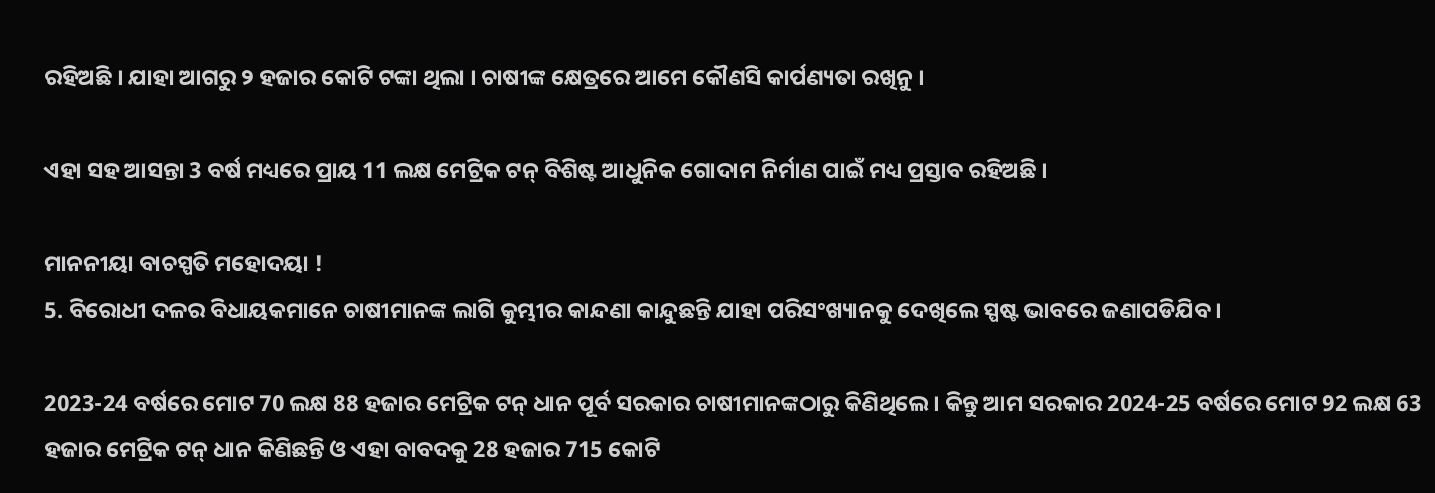ରହିଅଛି । ଯାହା ଆଗରୁ ୨ ହଜାର କୋଟି ଟଙ୍କା ଥିଲା । ଚାଷୀଙ୍କ କ୍ଷେତ୍ରରେ ଆମେ କୌଣସି କାର୍ପଣ୍ୟତା ରଖିନୁ ।

ଏହା ସହ ଆସନ୍ତା 3 ବର୍ଷ ମଧ୍ୟରେ ପ୍ରାୟ 11 ଲକ୍ଷ ମେଟ୍ରିକ ଟନ୍ ବିଶିଷ୍ଟ ଆଧୁନିକ ଗୋଦାମ ନିର୍ମାଣ ପାଇଁ ମଧ୍ୟ ପ୍ରସ୍ତାବ ରହିଅଛି ।

ମାନନୀୟା ବାଚସ୍ପତି ମହୋଦୟା !
5. ବିରୋଧୀ ଦଳର ବିଧାୟକମାନେ ଚାଷୀମାନଙ୍କ ଲାଗି କୁମ୍ଭୀର କାନ୍ଦଣା କାନ୍ଦୁଛନ୍ତି ଯାହା ପରିସଂଖ୍ୟାନକୁ ଦେଖିଲେ ସ୍ପଷ୍ଟ ଭାବରେ ଜଣାପଡିଯିବ।

2023-24 ବର୍ଷରେ ମୋଟ 70 ଲକ୍ଷ 88 ହଜାର ମେଟ୍ରିକ ଟନ୍ ଧାନ ପୂର୍ବ ସରକାର ଚାଷୀମାନଙ୍କଠାରୁ କିଣିଥିଲେ। କିନ୍ତୁ ଆମ ସରକାର 2024-25 ବର୍ଷରେ ମୋଟ 92 ଲକ୍ଷ 63 ହଜାର ମେଟ୍ରିକ ଟନ୍ ଧାନ କିଣିଛନ୍ତି ଓ ଏହା ବାବଦକୁ 28 ହଜାର 715 କୋଟି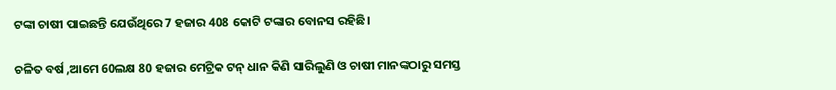ଟଙ୍କା ଚାଷୀ ପାଇଛନ୍ତି ଯେଉଁଥିରେ 7 ହଜାର 408 କୋଟି ଟଙ୍କାର ବୋନସ ରହିଛି।

ଚଳିତ ବର୍ଷ ,ଆମେ 60ଲକ୍ଷ 80 ହଜାର ମେଟ୍ରିକ ଟନ୍ ଧାନ କିଣି ସାରିଲୁଣି ଓ ଚାଷୀ ମାନଙ୍କଠାରୁ ସମସ୍ତ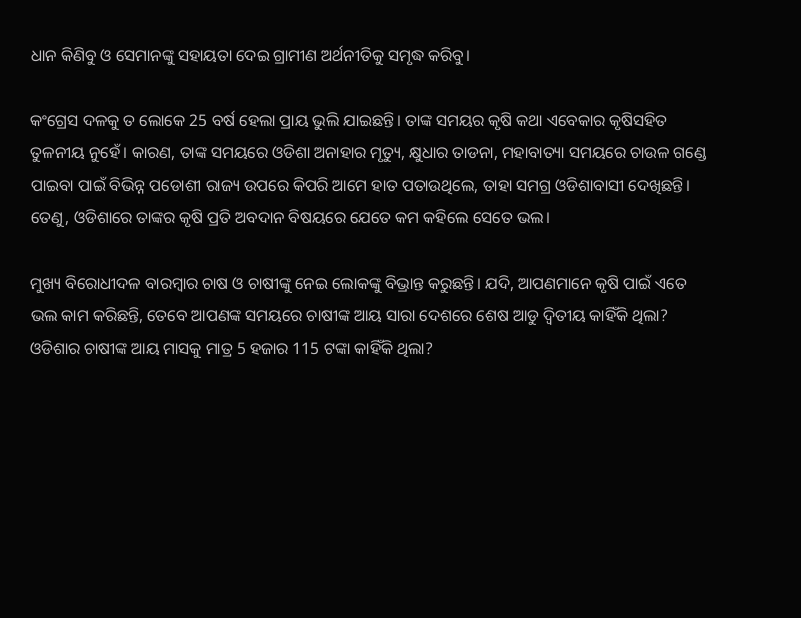ଧାନ କିଣିବୁ ଓ ସେମାନଙ୍କୁ ସହାୟତା ଦେଇ ଗ୍ରାମୀଣ ଅର୍ଥନୀତିକୁ ସମୃଦ୍ଧ କରିବୁ।

କଂଗ୍ରେସ ଦଳକୁ ତ ଲୋକେ 25 ବର୍ଷ ହେଲା ପ୍ରାୟ ଭୁଲି ଯାଇଛନ୍ତି। ତାଙ୍କ ସମୟର କୃଷି କଥା ଏବେକାର କୃଷିସହିତ ତୁଳନୀୟ ନୁହେଁ। କାରଣ, ତାଙ୍କ ସମୟରେ ଓଡିଶା ଅନାହାର ମୃତ୍ୟୁ, କ୍ଷୁଧାର ତାଡନା, ମହାବାତ୍ୟା ସମୟରେ ଚାଉଳ ଗଣ୍ଡେ ପାଇବା ପାଇଁ ବିଭିନ୍ନ ପଡୋଶୀ ରାଜ୍ୟ ଉପରେ କିପରି ଆମେ ହାତ ପତାଉଥିଲେ, ତାହା ସମଗ୍ର ଓଡିଶାବାସୀ ଦେଖିଛନ୍ତି। ତେଣୁ, ଓଡିଶାରେ ତାଙ୍କର କୃଷି ପ୍ରତି ଅବଦାନ ବିଷୟରେ ଯେତେ କମ କହିଲେ ସେତେ ଭଲ।

ମୁଖ୍ୟ ବିରୋଧୀଦଳ ବାରମ୍ବାର ଚାଷ ଓ ଚାଷୀଙ୍କୁ ନେଇ ଲୋକଙ୍କୁ ବିଭ୍ରାନ୍ତ କରୁଛନ୍ତି। ଯଦି, ଆପଣମାନେ କୃଷି ପାଇଁ ଏତେ ଭଲ କାମ କରିଛନ୍ତି, ତେବେ ଆପଣଙ୍କ ସମୟରେ ଚାଷୀଙ୍କ ଆୟ ସାରା ଦେଶରେ ଶେଷ ଆଡୁ ଦ୍ଵିତୀୟ କାହିଁକି ଥିଲା? ଓଡିଶାର ଚାଷୀଙ୍କ ଆୟ ମାସକୁ ମାତ୍ର 5 ହଜାର 115 ଟଙ୍କା କାହିଁକି ଥିଲା?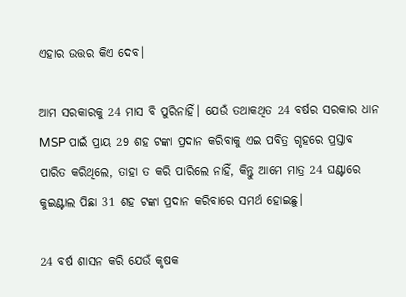ଏହାର ଉତ୍ତର କିଏ ଦେବ।

ଆମ ସରକାରକୁ 24 ମାସ ବି ପୁରିନାହିଁ। ଯେଉଁ ତଥାକଥିତ 24 ବର୍ଷର ସରକାର ଧାନ MSP ପାଇଁ ପ୍ରାୟ 29 ଶହ ଟଙ୍କା ପ୍ରଦାନ କରିବାକୁ ଏଇ ପବିତ୍ର ଗୃହରେ ପ୍ରସ୍ତାବ ପାରିତ କରିଥିଲେ, ତାହା ତ କରି ପାରିଲେ ନାହିଁ, କିନ୍ତୁ ଆମେ ମାତ୍ର 24 ଘଣ୍ଟାରେ କୁଇଣ୍ଟାଲ ପିଛା 31 ଶହ ଟଙ୍କା ପ୍ରଦାନ କରିବାରେ ସମର୍ଥ ହୋଇଛୁ।

24 ବର୍ଷ ଶାସନ କରି ଯେଉଁ କୃଷକ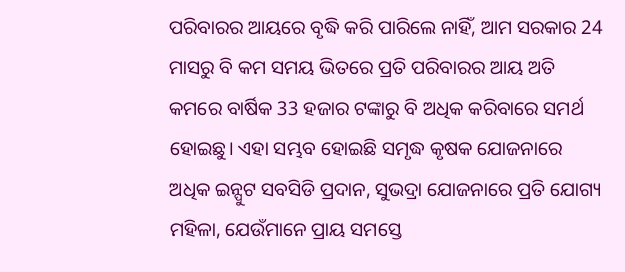ପରିବାରର ଆୟରେ ବୃଦ୍ଧି କରି ପାରିଲେ ନାହିଁ, ଆମ ସରକାର 24 ମାସରୁ ବି କମ ସମୟ ଭିତରେ ପ୍ରତି ପରିବାରର ଆୟ ଅତି କମରେ ବାର୍ଷିକ 33 ହଜାର ଟଙ୍କାରୁ ବି ଅଧିକ କରିବାରେ ସମର୍ଥ ହୋଇଛୁ। ଏହା ସମ୍ଭବ ହୋଇଛି ସମୃଦ୍ଧ କୃଷକ ଯୋଜନାରେ ଅଧିକ ଇନ୍ପୁଟ ସବସିଡି ପ୍ରଦାନ, ସୁଭଦ୍ରା ଯୋଜନାରେ ପ୍ରତି ଯୋଗ୍ୟ ମହିଳା, ଯେଉଁମାନେ ପ୍ରାୟ ସମସ୍ତେ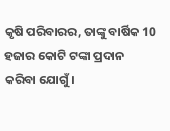କୃଷି ପରିବାରର, ତାଙ୍କୁ ବାର୍ଷିକ 10 ହଜାର କୋଟି ଟଙ୍କା ପ୍ରଦାନ କରିବା ଯୋଗୁଁ।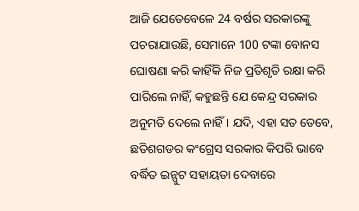ଆଜି ଯେତେବେଳେ 24 ବର୍ଷର ସରକାରଙ୍କୁ ପଚରାଯାଉଛି, ସେମାନେ 100 ଟଙ୍କା ବୋନସ ଘୋଷଣା କରି କାହିଁକି ନିଜ ପ୍ରତିଶୃତି ରକ୍ଷା କରି ପାରିଲେ ନାହିଁ, କହୁଛନ୍ତି ଯେ କେନ୍ଦ୍ର ସରକାର ଅନୁମତି ଦେଲେ ନାହିଁ। ଯଦି, ଏହା ସତ ତେବେ, ଛତିଶଗଡର କଂଗ୍ରେସ ସରକାର କିପରି ଭାବେ ବର୍ଦ୍ଧିତ ଇନ୍ପୁଟ ସହାୟତା ଦେବାରେ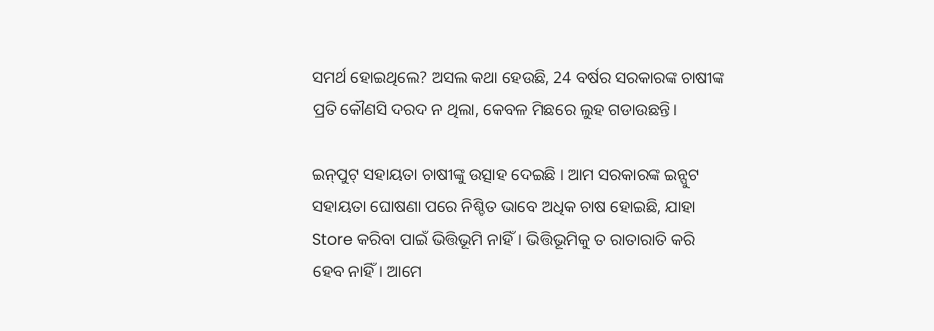ସମର୍ଥ ହୋଇଥିଲେ? ଅସଲ କଥା ହେଉଛି, 24 ବର୍ଷର ସରକାରଙ୍କ ଚାଷୀଙ୍କ ପ୍ରତି କୌଣସି ଦରଦ ନ ଥିଲା, କେବଳ ମିଛରେ ଲୁହ ଗଡାଉଛନ୍ତି।

ଇନ୍‌ପୁଟ୍‌ ସହାୟତା ଚାଷୀଙ୍କୁ ଉତ୍ସାହ ଦେଇଛି । ଆମ ସରକାରଙ୍କ ଇନ୍ପୁଟ ସହାୟତା ଘୋଷଣା ପରେ ନିଶ୍ଚିତ ଭାବେ ଅଧିକ ଚାଷ ହୋଇଛି, ଯାହା Store କରିବା ପାଇଁ ଭିତ୍ତିଭୂମି ନାହିଁ। ଭିତ୍ତିଭୂମିକୁ ତ ରାତାରାତି କରି ହେବ ନାହିଁ। ଆମେ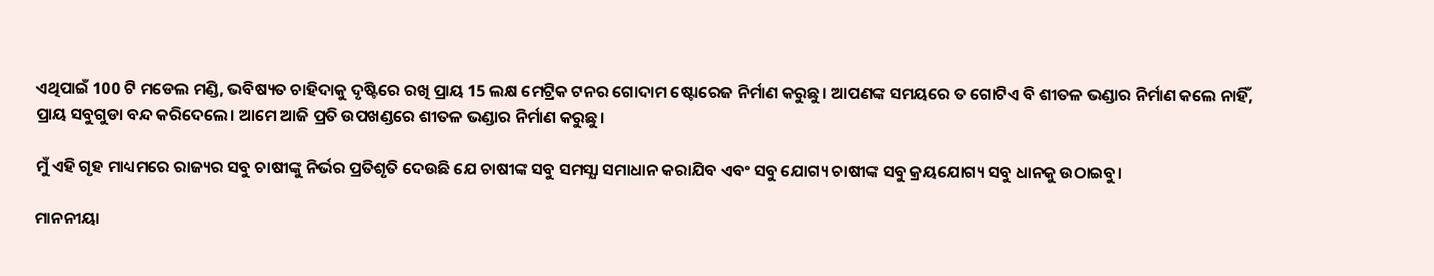ଏଥିପାଇଁ 100 ଟି ମଡେଲ ମଣ୍ଡି, ଭବିଷ୍ୟତ ଚାହିଦାକୁ ଦୃଷ୍ଟିରେ ରଖି ପ୍ରାୟ 15 ଲକ୍ଷ ମେଟ୍ରିକ ଟନର ଗୋଦାମ ଷ୍ଟୋରେଜ ନିର୍ମାଣ କରୁଛୁ। ଆପଣଙ୍କ ସମୟରେ ତ ଗୋଟିଏ ବି ଶୀତଳ ଭଣ୍ଡାର ନିର୍ମାଣ କଲେ ନାହିଁ, ପ୍ରାୟ ସବୁଗୁଡା ବନ୍ଦ କରିଦେଲେ। ଆମେ ଆଜି ପ୍ରତି ଉପଖଣ୍ଡରେ ଶୀତଳ ଭଣ୍ଡାର ନିର୍ମାଣ କରୁଛୁ।

ମୁଁ ଏହି ଗୃହ ମାଧ୍ୟମରେ ରାଜ୍ୟର ସବୁ ଚାଷୀଙ୍କୁ ନିର୍ଭର ପ୍ରତିଶୃତି ଦେଉଛି ଯେ ଚାଷୀଙ୍କ ସବୁ ସମସ୍ଯା ସମାଧାନ କରାଯିବ ଏବଂ ସବୁ ଯୋଗ୍ୟ ଚାଷୀଙ୍କ ସବୁ କ୍ରୟଯୋଗ୍ୟ ସବୁ ଧାନକୁ ଉଠାଇବୁ।

ମାନନୀୟା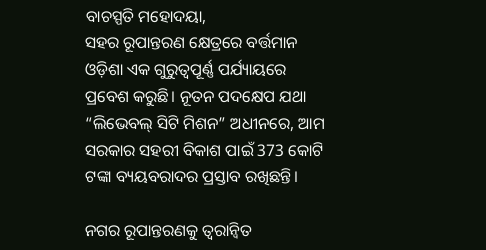ବାଚସ୍ପତି ମହୋଦୟା,
ସହର ରୂପାନ୍ତରଣ କ୍ଷେତ୍ରରେ ବର୍ତ୍ତମାନ ଓଡ଼ିଶା ଏକ ଗୁରୁତ୍ୱପୂର୍ଣ୍ଣ ପର୍ଯ୍ୟାୟରେ ପ୍ରବେଶ କରୁଛି। ନୂତନ ପଦକ୍ଷେପ ଯଥା “ଲିଭେବଲ୍ ସିଟି ମିଶନ” ଅଧୀନରେ, ଆମ ସରକାର ସହରୀ ବିକାଶ ପାଇଁ 373 କୋଟି ଟଙ୍କା ବ୍ୟୟବରାଦର ପ୍ରସ୍ତାବ ରଖିଛନ୍ତି।

ନଗର ରୂପାନ୍ତରଣକୁ ତ୍ୱରାନ୍ୱିତ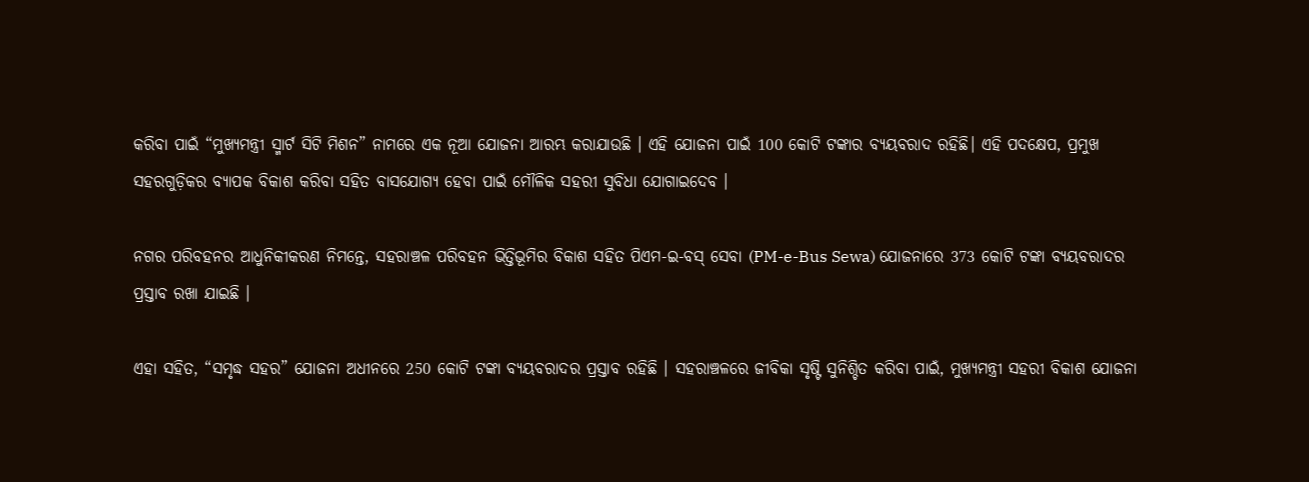କରିବା ପାଇଁ “ମୁଖ୍ୟମନ୍ତ୍ରୀ ସ୍ମାର୍ଟ ସିଟି ମିଶନ” ନାମରେ ଏକ ନୂଆ ଯୋଜନା ଆରମ୍ଭ କରାଯାଉଛି । ଏହି ଯୋଜନା ପାଇଁ 100 କୋଟି ଟଙ୍କାର ବ୍ୟୟବରାଦ ରହିଛି। ଏହି ପଦକ୍ଷେପ, ପ୍ରମୁଖ ସହରଗୁଡ଼ିକର ବ୍ୟାପକ ବିକାଶ କରିବା ସହିତ ବାସଯୋଗ୍ୟ ହେବା ପାଇଁ ମୌଳିକ ସହରୀ ସୁବିଧା ଯୋଗାଇଦେବ ।

ନଗର ପରିବହନର ଆଧୁନିକୀକରଣ ନିମନ୍ତେ, ସହରାଞ୍ଚଳ ପରିବହନ ଭିତ୍ତିଭୂମିର ବିକାଶ ସହିତ ପିଏମ-ଇ-ବସ୍ ସେବା (PM-e-Bus Sewa) ଯୋଜନାରେ 373 କୋଟି ଟଙ୍କା ବ୍ୟୟବରାଦର ପ୍ରସ୍ତାବ ରଖା ଯାଇଛି ।

ଏହା ସହିତ, “ସମୃଦ୍ଧ ସହର” ଯୋଜନା ଅଧୀନରେ 250 କୋଟି ଟଙ୍କା ବ୍ୟୟବରାଦର ପ୍ରସ୍ତାବ ରହିଛି । ସହରାଞ୍ଚଳରେ ଜୀବିକା ସୃଷ୍ଟି ସୁନିଶ୍ଚିତ କରିବା ପାଇଁ, ମୁଖ୍ୟମନ୍ତ୍ରୀ ସହରୀ ବିକାଶ ଯୋଜନା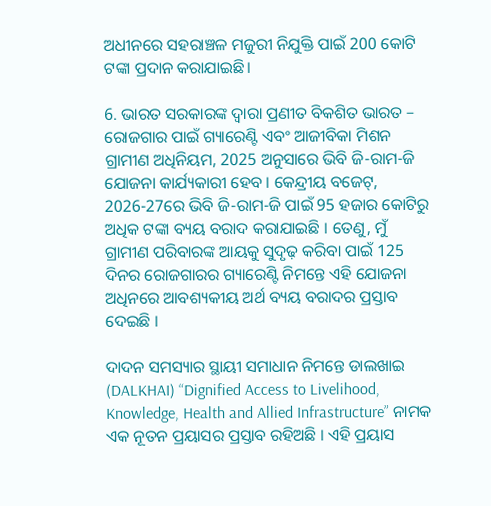ଅଧୀନରେ ସହରାଞ୍ଚଳ ମଜୁରୀ ନିଯୁକ୍ତି ପାଇଁ 200 କୋଟି ଟଙ୍କା ପ୍ରଦାନ କରାଯାଇଛି।

6. ଭାରତ ସରକାରଙ୍କ ଦ୍ଵାରା ପ୍ରଣୀତ ବିକଶିତ ଭାରତ – ରୋଜଗାର ପାଇଁ ଗ୍ୟାରେଣ୍ଟି ଏବଂ ଆଜୀବିକା ମିଶନ ଗ୍ରାମୀଣ ଅଧିନିୟମ, 2025 ଅନୁସାରେ ଭିବି ଜି-ରାମ-ଜି ଯୋଜନା କାର୍ଯ୍ୟକାରୀ ହେବ । କେନ୍ଦ୍ରୀୟ ବଜେଟ୍, 2026-27ରେ ଭିବି ଜି-ରାମ-ଜି ପାଇଁ 95 ହଜାର କୋଟିରୁ ଅଧିକ ଟଙ୍କା ବ୍ୟୟ ବରାଦ କରାଯାଇଛି । ତେଣୁ, ମୁଁ ଗ୍ରାମୀଣ ପରିବାରଙ୍କ ଆୟକୁ ସୁଦୃଢ଼ କରିବା ପାଇଁ 125 ଦିନର ରୋଜଗାରର ଗ୍ୟାରେଣ୍ଟି ନିମନ୍ତେ ଏହି ଯୋଜନା ଅଧିନରେ ଆବଶ୍ୟକୀୟ ଅର୍ଥ ବ୍ୟୟ ବରାଦର ପ୍ରସ୍ତାବ ଦେଇଛି ।

ଦାଦନ ସମସ୍ୟାର ସ୍ଥାୟୀ ସମାଧାନ ନିମନ୍ତେ ଡାଲଖାଇ (DALKHAI) “Dignified Access to Livelihood, Knowledge, Health and Allied Infrastructure” ନାମକ ଏକ ନୂତନ ପ୍ରୟାସର ପ୍ରସ୍ତାବ ରହିଅଛି । ଏହି ପ୍ରୟାସ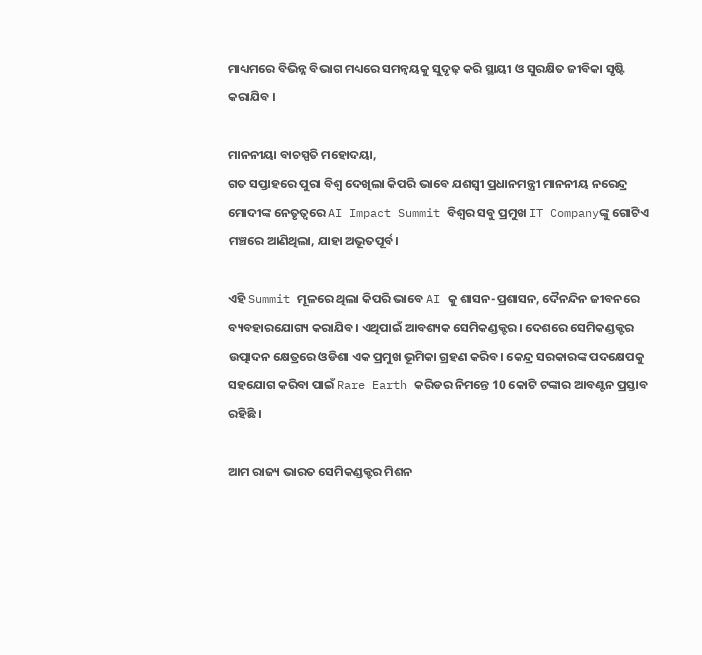ମାଧ୍ୟମରେ ବିଭିନ୍ନ ବିଭାଗ ମଧ୍ୟରେ ସମନ୍ୱୟକୁ ସୁଦୃଢ଼ କରି ସ୍ଥାୟୀ ଓ ସୁରକ୍ଷିତ ଜୀବିକା ସୃଷ୍ଟି କରାଯିବ ।

ମାନନୀୟା ବାଚସ୍ପତି ମହୋଦୟା,
ଗତ ସପ୍ତାହରେ ପୁରା ବିଶ୍ଵ ଦେଖିଲା କିପରି ଭାବେ ଯଶସ୍ଵୀ ପ୍ରଧାନମନ୍ତ୍ରୀ ମାନନୀୟ ନରେନ୍ଦ୍ର ମୋଦୀଙ୍କ ନେତୃତ୍ଵରେ AI Impact Summit ବିଶ୍ଵର ସବୁ ପ୍ରମୁଖ IT Companyଙ୍କୁ ଗୋଟିଏ ମଞ୍ଚରେ ଆଣିଥିଲା, ଯାହା ଅଭୂତପୂର୍ବ।

ଏହି Summit ମୂଳରେ ଥିଲା କିପରି ଭାବେ AI କୁ ଶାସନ-ପ୍ରଶାସନ, ଦୈନନ୍ଦିନ ଜୀବନରେ ବ୍ୟବହାରଯୋଗ୍ୟ କରାଯିବ। ଏଥିପାଇଁ ଆବଶ୍ୟକ ସେମିକଣ୍ଡକ୍ଟର। ଦେଶରେ ସେମିକଣ୍ଡକ୍ଟର ଉତ୍ପାଦନ କ୍ଷେତ୍ରରେ ଓଡିଶା ଏକ ପ୍ରମୁଖ ଭୂମିକା ଗ୍ରହଣ କରିବ। କେନ୍ଦ୍ର ସରକାରଙ୍କ ପଦକ୍ଷେପକୁ ସହଯୋଗ କରିବା ପାଇଁ Rare Earth କରିଡର ନିମନ୍ତେ 10 କୋଟି ଟଙ୍କାର ଆବଣ୍ଟନ ପ୍ରସ୍ତାବ ରହିଛି ।

ଆମ ରାଜ୍ୟ ଭାରତ ସେମିକଣ୍ଡକ୍ଟର ମିଶନ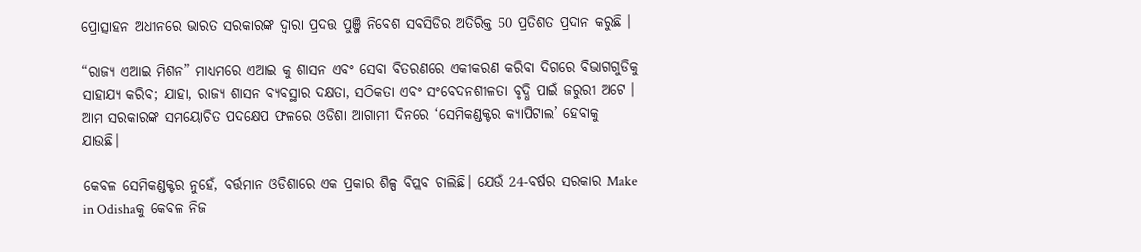ପ୍ରୋତ୍ସାହନ ଅଧୀନରେ ଭାରତ ସରକାରଙ୍କ ଦ୍ୱାରା ପ୍ରଦତ୍ତ ପୁଞ୍ଜି ନିବେଶ ସବସିଡିର ଅତିରିକ୍ତ 50 ପ୍ରତିଶତ ପ୍ରଦାନ କରୁଛି ।

“ରାଜ୍ୟ ଏଆଇ ମିଶନ” ମାଧ୍ୟମରେ ଏଆଇ କୁ ଶାସନ ଏବଂ ସେବା ବିତରଣରେ ଏକୀକରଣ କରିବା ଦିଗରେ ବିଭାଗଗୁଡିକୁ ସାହାଯ୍ୟ କରିବ; ଯାହା, ରାଜ୍ୟ ଶାସନ ବ୍ୟବସ୍ଥାର ଦକ୍ଷତା, ସଠିକତା ଏବଂ ସଂବେଦନଶୀଳତା ବୃଦ୍ଧି ପାଇଁ ଜରୁରୀ ଅଟେ । ଆମ ସରକାରଙ୍କ ସମୟୋଚିତ ପଦକ୍ଷେପ ଫଳରେ ଓଡିଶା ଆଗାମୀ ଦିନରେ ‘ସେମିକଣ୍ଡକ୍ଟର କ୍ୟାପିଟାଲ’ ହେବାକୁ ଯାଉଛି।

କେବଳ ସେମିକଣ୍ଡକ୍ଟର ନୁହେଁ, ବର୍ତ୍ତମାନ ଓଡିଶାରେ ଏକ ପ୍ରକାର ଶିଳ୍ପ ବିପ୍ଲବ ଚାଲିଛି। ଯେଉଁ 24-ବର୍ଷର ସରକାର Make in Odishaକୁ କେବଳ ନିଜ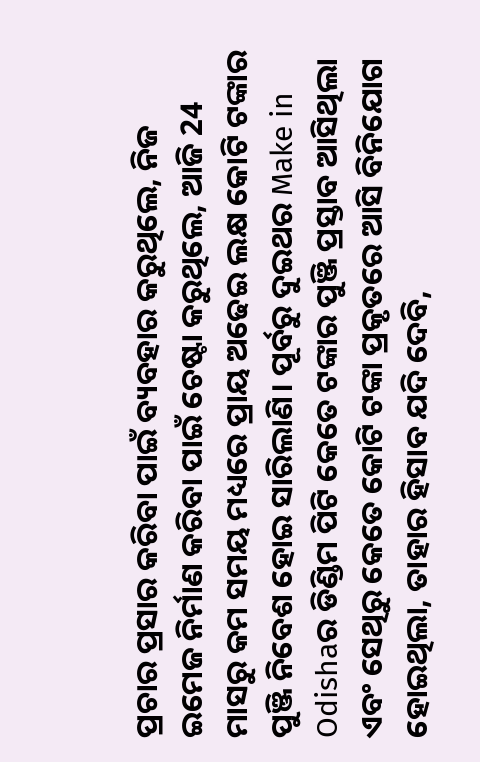ପ୍ରଚାର ପ୍ରସାର କରିବା ପାଇଁ ବ୍ୟବହାର କରୁଥିଲେ, ନିଜ ଇମେଜ ନିର୍ମାଣ କରିବା ପାଇଁ ଚେଷ୍ଟା କରୁଥିଲେ, ଆଜି 24 ମାସରୁ କମ ସମୟ ମଧ୍ୟରେ ପ୍ରାୟ ଅଢେଇ ଲକ୍ଷ କୋଟି ଟଙ୍କାର ପୁଞ୍ଜି ନିବେଶ ହୋଇ ସାରିଲାଣି। ପୂର୍ବରୁ ଦୁଇଥର Make in Odishaର ଡିଣ୍ଡିମ ପିଟି କେତେ ଟଙ୍କାର ପୁଞ୍ଜି ପ୍ରସ୍ତାବ ଆସିଥିଲା ଏବଂ ସେଥିରୁ କେତେ କୋଟି ଟଙ୍କା ପ୍ରକୃତରେ ଆସି ବିନିଯୋଗ ହୋଇଥିଲା, ତାହାର ହିସାବ ଯଦି ଦେବି,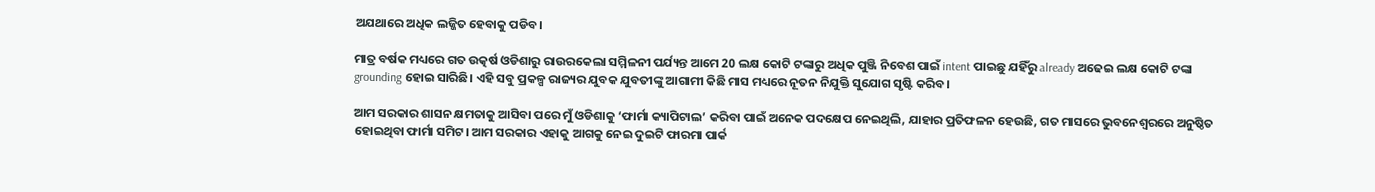ଅଯଥାରେ ଅଧିକ ଲଜ୍ଜିତ ହେବାକୁ ପଡିବ।

ମାତ୍ର ବର୍ଷକ ମଧ୍ୟରେ ଗତ ଉତ୍କର୍ଷ ଓଡିଶାରୁ ରାଉରକେଲା ସମ୍ମିଳନୀ ପର୍ଯ୍ୟନ୍ତ ଆମେ 20 ଲକ୍ଷ କୋଟି ଟଙ୍କାରୁ ଅଧିକ ପୁଞ୍ଜି ନିବେଶ ପାଇଁ intent ପାଇଛୁ ଯହିଁରୁ already ଅଢେଇ ଲକ୍ଷ କୋଟି ଟଙ୍କା grounding ହୋଇ ସାରିଛି। ଏହି ସବୁ ପ୍ରକଳ୍ପ ରାଜ୍ୟର ଯୁବକ ଯୁବତୀଙ୍କୁ ଆଗାମୀ କିଛି ମାସ ମଧ୍ୟରେ ନୂତନ ନିଯୁକ୍ତି ସୁଯୋଗ ସୃଷ୍ଟି କରିବ।

ଆମ ସରକାର ଶାସନ କ୍ଷମତାକୁ ଆସିବା ପରେ ମୁଁ ଓଡିଶାକୁ ‘ଫାର୍ମା କ୍ୟାପିଟାଲ’ କରିବା ପାଇଁ ଅନେକ ପଦକ୍ଷେପ ନେଇଥିଲି, ଯାହାର ପ୍ରତିଫଳନ ହେଉଛି, ଗତ ମାସରେ ଭୁବନେଶ୍ଵରରେ ଅନୁଷ୍ଠିତ ହୋଇଥିବା ଫାର୍ମା ସମିଟ। ଆମ ସରକାର ଏହାକୁ ଆଗକୁ ନେଇ ଦୁଇଟି ଫାରମା ପାର୍କ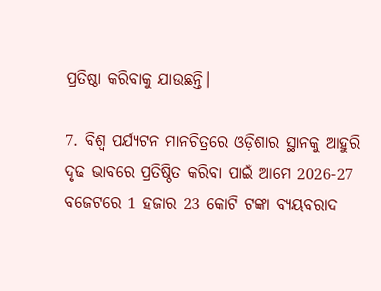ପ୍ରତିଷ୍ଠା କରିବାକୁ ଯାଉଛନ୍ତି।

7. ବିଶ୍ଵ ପର୍ଯ୍ୟଟନ ମାନଚିତ୍ରରେ ଓଡ଼ିଶାର ସ୍ଥାନକୁ ଆହୁରି ଦୃଢ ଭାବରେ ପ୍ରତିଷ୍ଠିତ କରିବା ପାଇଁ ଆମେ 2026-27 ବଜେଟରେ 1 ହଜାର 23 କୋଟି ଟଙ୍କା ବ୍ୟୟବରାଦ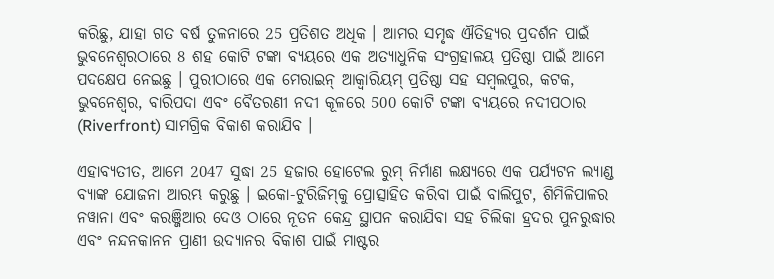କରିଛୁ, ଯାହା ଗତ ବର୍ଷ ତୁଳନାରେ 25 ପ୍ରତିଶତ ଅଧିକ । ଆମର ସମୃଦ୍ଧ ଐତିହ୍ୟର ପ୍ରଦର୍ଶନ ପାଇଁ ଭୁବନେଶ୍ୱରଠାରେ 8 ଶହ କୋଟି ଟଙ୍କା ବ୍ୟୟରେ ଏକ ଅତ୍ୟାଧୁନିକ ସଂଗ୍ରହାଳୟ ପ୍ରତିଷ୍ଠା ପାଇଁ ଆମେ ପଦକ୍ଷେପ ନେଇଛୁ । ପୁରୀଠାରେ ଏକ ମେରାଇନ୍ ଆକ୍ୱାରିୟମ୍ ପ୍ରତିଷ୍ଠା ସହ ସମ୍ବଲପୁର, କଟକ, ଭୁବନେଶ୍ୱର, ବାରିପଦା ଏବଂ ବୈତରଣୀ ନଦୀ କୂଳରେ 500 କୋଟି ଟଙ୍କା ବ୍ୟୟରେ ନଦୀପଠାର (Riverfront) ସାମଗ୍ରିକ ବିକାଶ କରାଯିବ ।

ଏହାବ୍ୟତୀତ, ଆମେ 2047 ସୁଦ୍ଧା 25 ହଜାର ହୋଟେଲ ରୁମ୍ ନିର୍ମାଣ ଲକ୍ଷ୍ୟରେ ଏକ ପର୍ଯ୍ୟଟନ ଲ୍ୟାଣ୍ଡ ବ୍ୟାଙ୍କ ଯୋଜନା ଆରମ୍ଭ କରୁଛୁ । ଇକୋ-ଟୁରିଜିମ୍‌କୁ ପ୍ରୋତ୍ସାହିତ କରିବା ପାଇଁ ବାଲିପୁଟ, ଶିମିଳିପାଳର ନୱାନା ଏବଂ କରଞ୍ଜିଆର ଦେଓ ଠାରେ ନୂତନ କେନ୍ଦ୍ର ସ୍ଥାପନ କରାଯିବା ସହ ଚିଲିକା ହ୍ରଦର ପୁନରୁଦ୍ଧାର ଏବଂ ନନ୍ଦନକାନନ ପ୍ରାଣୀ ଉଦ୍ୟାନର ବିକାଶ ପାଇଁ ମାଷ୍ଟର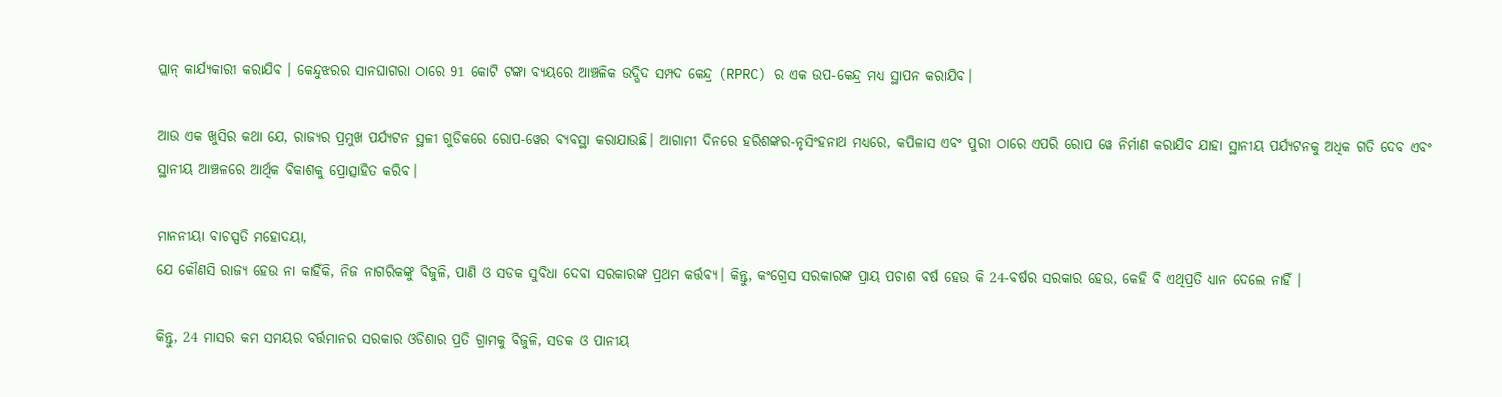ପ୍ଲାନ୍ କାର୍ଯ୍ୟକାରୀ କରାଯିବ । କେନ୍ଦୁଝରର ସାନଘାଗରା ଠାରେ 91 କୋଟି ଟଙ୍କା ବ୍ୟୟରେ ଆଞ୍ଚଳିକ ଉଦ୍ଭିଦ ସମ୍ପଦ କେନ୍ଦ୍ର (RPRC) ର ଏକ ଉପ-କେନ୍ଦ୍ର ମଧ୍ୟ ସ୍ଥାପନ କରାଯିବ।

ଆଉ ଏକ ଖୁସିର କଥା ଯେ, ରାଜ୍ୟର ପ୍ରମୁଖ ପର୍ଯ୍ୟଟନ ସ୍ଥଳୀ ଗୁଡିକରେ ରୋପ-ୱେର ବ୍ୟବସ୍ଥା କରାଯାଉଛି। ଆଗାମୀ ଦିନରେ ହରିଶଙ୍କର-ନୃସିଂହନାଥ ମଧ୍ୟରେ, କପିଳାସ ଏବଂ ପୁରୀ ଠାରେ ଏପରି ରୋପ ୱେ ନିର୍ମାଣ କରାଯିବ ଯାହା ସ୍ଥାନୀୟ ପର୍ଯ୍ୟଟନକୁ ଅଧିକ ଗତି ଦେବ ଏବଂ ସ୍ଥାନୀୟ ଆଞ୍ଚଳରେ ଆର୍ଥିକ ବିକାଶକୁ ପ୍ରୋତ୍ସାହିତ କରିବ।

ମାନନୀୟା ବାଚସ୍ପତି ମହୋଦୟା,
ଯେ କୌଣସି ରାଜ୍ୟ ହେଉ ନା କାହିଁକି, ନିଜ ନାଗରିକଙ୍କୁ ବିଜୁଳି, ପାଣି ଓ ସଡକ ସୁବିଧା ଦେବା ସରକାରଙ୍କ ପ୍ରଥମ କର୍ତ୍ତବ୍ୟ। କିନ୍ତୁ, କଂଗ୍ରେସ ସରକାରଙ୍କ ପ୍ରାୟ ପଚାଶ ବର୍ଷ ହେଉ କି 24-ବର୍ଷର ସରକାର ହେଉ, କେହି ବି ଏଥିପ୍ରତି ଧ୍ୟାନ ଦେଲେ ନାହିଁ ।

କିନ୍ତୁ, 24 ମାସର କମ ସମୟର ବର୍ତ୍ତମାନର ସରକାର ଓଡିଶାର ପ୍ରତି ଗ୍ରାମକୁ ବିଜୁଳି, ସଡକ ଓ ପାନୀୟ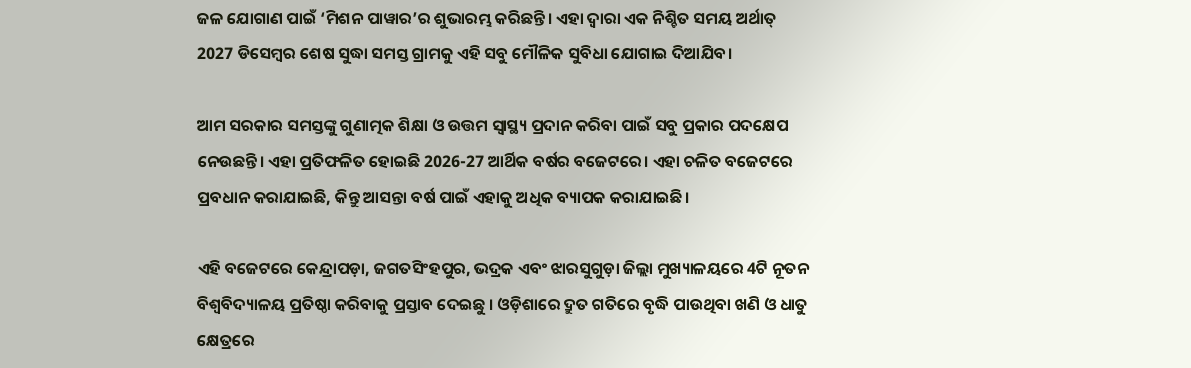ଜଳ ଯୋଗାଣ ପାଇଁ ‘ମିଶନ ପାୱାର’ର ଶୁଭାରମ୍ଭ କରିଛନ୍ତି। ଏହା ଦ୍ଵାରା ଏକ ନିଶ୍ଚିତ ସମୟ ଅର୍ଥାତ୍ 2027 ଡିସେମ୍ବର ଶେଷ ସୁଦ୍ଧା ସମସ୍ତ ଗ୍ରାମକୁ ଏହି ସବୁ ମୌଳିକ ସୁବିଧା ଯୋଗାଇ ଦିଆଯିବ।

ଆମ ସରକାର ସମସ୍ତଙ୍କୁ ଗୁଣାତ୍ମକ ଶିକ୍ଷା ଓ ଉତ୍ତମ ସ୍ୱାସ୍ଥ୍ୟ ପ୍ରଦାନ କରିବା ପାଇଁ ସବୁ ପ୍ରକାର ପଦକ୍ଷେପ ନେଉଛନ୍ତି। ଏହା ପ୍ରତିଫଳିତ ହୋଇଛି 2026-27 ଆର୍ଥିକ ବର୍ଷର ବଜେଟରେ। ଏହା ଚଳିତ ବଜେଟରେ ପ୍ରବଧାନ କରାଯାଇଛି, କିନ୍ତୁ ଆସନ୍ତା ବର୍ଷ ପାଇଁ ଏହାକୁ ଅଧିକ ବ୍ୟାପକ କରାଯାଇଛି।

ଏହି ବଜେଟରେ କେନ୍ଦ୍ରାପଡ଼ା, ଜଗତସିଂହପୁର, ଭଦ୍ରକ ଏବଂ ଝାରସୁଗୁଡ଼ା ଜିଲ୍ଲା ମୁଖ୍ୟାଳୟରେ 4ଟି ନୂତନ ବିଶ୍ୱବିଦ୍ୟାଳୟ ପ୍ରତିଷ୍ଠା କରିବାକୁ ପ୍ରସ୍ତାବ ଦେଇଛୁ । ଓଡ଼ିଶାରେ ଦ୍ରୁତ ଗତିରେ ବୃଦ୍ଧି ପାଉଥିବା ଖଣି ଓ ଧାତୁ କ୍ଷେତ୍ରରେ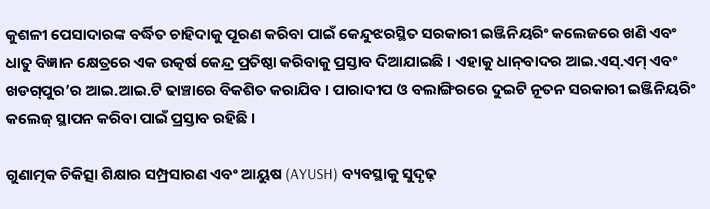କୁଶଳୀ ପେସାଦାରଙ୍କ ବର୍ଦ୍ଧିତ ଚାହିଦାକୁ ପୂରଣ କରିବା ପାଇଁ କେନ୍ଦୁଝରସ୍ଥିତ ସରକାରୀ ଇଞ୍ଜିନିୟରିଂ କଲେଜରେ ଖଣି ଏବଂ ଧାତୁ ବିଜ୍ଞାନ କ୍ଷେତ୍ରରେ ଏକ ଉତ୍କର୍ଷ କେନ୍ଦ୍ର ପ୍ରତିଷ୍ଠା କରିବାକୁ ପ୍ରସ୍ତାବ ଦିଆଯାଇଛି । ଏହାକୁ ଧାନ୍‌ବାଦର ଆଇ.ଏସ୍.ଏମ୍ ଏବଂ ଖଡଗ୍‌ପୁର’ର ଆଇ.ଆଇ.ଟି ଢାଞ୍ଚାରେ ବିକଶିତ କରାଯିବ । ପାରାଦୀପ ଓ ବଲାଙ୍ଗିରରେ ଦୁଇଟି ନୂତନ ସରକାରୀ ଇଞ୍ଜିନିୟରିଂ କଲେଜ୍ ସ୍ଥାପନ କରିବା ପାଇଁ ପ୍ରସ୍ତାବ ରହିଛି ।

ଗୁଣାତ୍ମକ ଚିକିତ୍ସା ଶିକ୍ଷାର ସମ୍ପ୍ରସାରଣ ଏବଂ ଆୟୁଷ (AYUSH) ବ୍ୟବସ୍ଥାକୁ ସୁଦୃଢ଼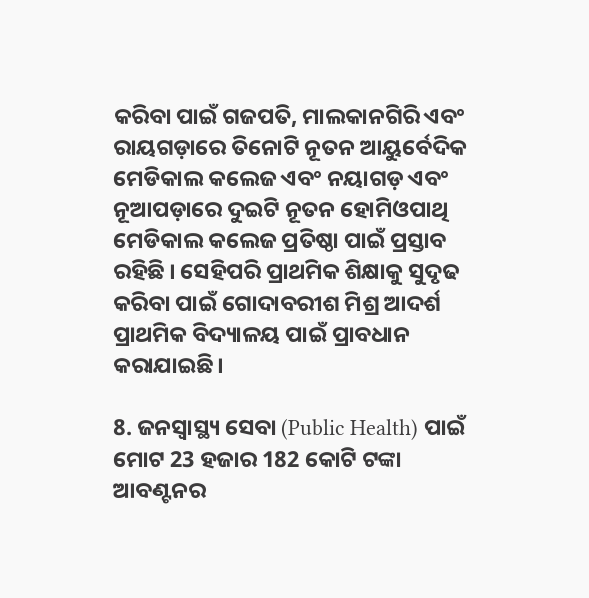କରିବା ପାଇଁ ଗଜପତି, ମାଲକାନଗିରି ଏବଂ ରାୟଗଡ଼ାରେ ତିନୋଟି ନୂତନ ଆୟୁର୍ବେଦିକ ମେଡିକାଲ କଲେଜ ଏବଂ ନୟାଗଡ଼ ଏବଂ ନୂଆପଡ଼ାରେ ଦୁଇଟି ନୂତନ ହୋମିଓପାଥି ମେଡିକାଲ କଲେଜ ପ୍ରତିଷ୍ଠା ପାଇଁ ପ୍ରସ୍ତାବ ରହିଛି । ସେହିପରି ପ୍ରାଥମିକ ଶିକ୍ଷାକୁ ସୁଦୃଢ କରିବା ପାଇଁ ଗୋଦାବରୀଶ ମିଶ୍ର ଆଦର୍ଶ ପ୍ରାଥମିକ ବିଦ୍ୟାଳୟ ପାଇଁ ପ୍ରାବଧାନ କରାଯାଇଛି।

8. ଜନସ୍ୱାସ୍ଥ୍ୟ ସେବା (Public Health) ପାଇଁ ମୋଟ 23 ହଜାର 182 କୋଟି ଟଙ୍କା ଆବଣ୍ଟନର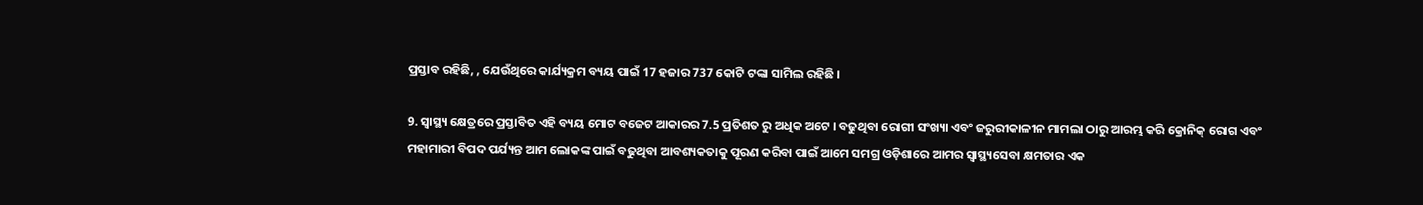ପ୍ରସ୍ତାବ ରହିଛି, , ଯେଉଁଥିରେ କାର୍ଯ୍ୟକ୍ରମ ବ୍ୟୟ ପାଇଁ 17 ହଜାର 737 କୋଟି ଟଙ୍କା ସାମିଲ ରହିଛି ।

9. ସ୍ୱାସ୍ଥ୍ୟ କ୍ଷେତ୍ରରେ ପ୍ରସ୍ତାବିତ ଏହି ବ୍ୟୟ ମୋଟ ବଜେଟ ଆକାରର 7.5 ପ୍ରତିଶତ ରୁ ଅଧିକ ଅଟେ । ବଢୁଥିବା ରୋଗୀ ସଂଖ୍ୟା ଏବଂ ଜରୁରୀକାଳୀନ ମାମଲା ଠାରୁ ଆରମ୍ଭ କରି କ୍ରୋନିକ୍ ରୋଗ ଏବଂ ମହାମାରୀ ବିପଦ ପର୍ଯ୍ୟନ୍ତ ଆମ ଲୋକଙ୍କ ପାଇଁ ବଢୁଥିବା ଆବଶ୍ୟକତାକୁ ପୂରଣ କରିବା ପାଇଁ ଆମେ ସମଗ୍ର ଓଡ଼ିଶାରେ ଆମର ସ୍ୱାସ୍ଥ୍ୟସେବା କ୍ଷମତାର ଏକ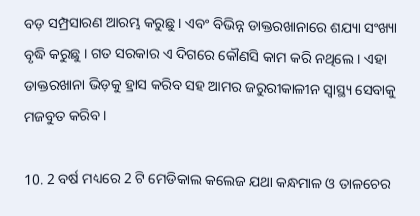ବଡ଼ ସମ୍ପ୍ରସାରଣ ଆରମ୍ଭ କରୁଛୁ । ଏବଂ ବିଭିନ୍ନ ଡାକ୍ତରଖାନାରେ ଶଯ୍ୟା ସଂଖ୍ୟା ବୃଦ୍ଧି କରୁଛୁ । ଗତ ସରକାର ଏ ଦିଗରେ କୌଣସି କାମ କରି ନଥିଲେ । ଏହା ଡାକ୍ତରଖାନା ଭିଡ଼କୁ ହ୍ରାସ କରିବ ସହ ଆମର ଜରୁରୀକାଳୀନ ସ୍ୱାସ୍ଥ୍ୟ ସେବାକୁ ମଜବୁତ କରିବ ।

10. 2 ବର୍ଷ ମଧ୍ୟରେ 2 ଟି ମେଡିକାଲ କଲେଜ ଯଥା କନ୍ଧମାଳ ଓ ତାଳଚେର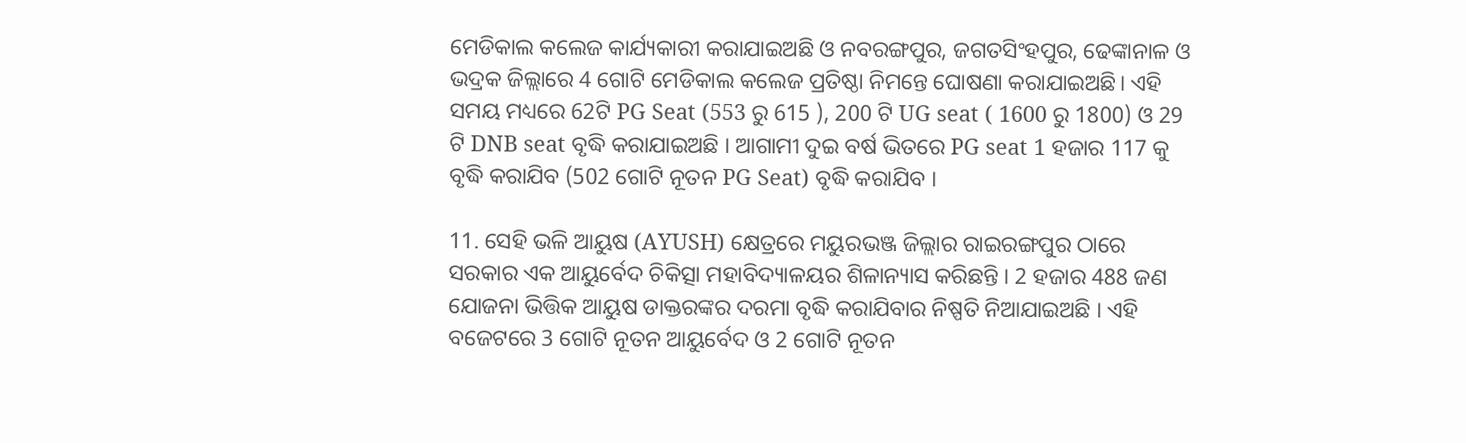ମେଡିକାଲ କଲେଜ କାର୍ଯ୍ୟକାରୀ କରାଯାଇଅଛି ଓ ନବରଙ୍ଗପୁର, ଜଗତସିଂହପୁର, ଢେଙ୍କାନାଳ ଓ ଭଦ୍ରକ ଜିଲ୍ଲାରେ 4 ଗୋଟି ମେଡିକାଲ କଲେଜ ପ୍ରତିଷ୍ଠା ନିମନ୍ତେ ଘୋଷଣା କରାଯାଇଅଛି। ଏହି ସମୟ ମଧ୍ୟରେ 62ଟି PG Seat (553 ରୁ 615 ), 200 ଟି UG seat ( 1600 ରୁ 1800) ଓ 29 ଟି DNB seat ବୃଦ୍ଧି କରାଯାଇଅଛି । ଆଗାମୀ ଦୁଇ ବର୍ଷ ଭିତରେ PG seat 1 ହଜାର 117 କୁ ବୃଦ୍ଧି କରାଯିବ (502 ଗୋଟି ନୂତନ PG Seat) ବୃଦ୍ଧି କରାଯିବ ।

11. ସେହି ଭଳି ଆୟୁଷ (AYUSH) କ୍ଷେତ୍ରରେ ମୟୁରଭଞ୍ଜ ଜିଲ୍ଲାର ରାଇରଙ୍ଗପୁର ଠାରେ ସରକାର ଏକ ଆୟୁର୍ବେଦ ଚିକିତ୍ସା ମହାବିଦ୍ୟାଳୟର ଶିଳାନ୍ୟାସ କରିଛନ୍ତି । 2 ହଜାର 488 ଜଣ ଯୋଜନା ଭିତ୍ତିକ ଆୟୁଷ ଡାକ୍ତରଙ୍କର ଦରମା ବୃଦ୍ଧି କରାଯିବାର ନିଷ୍ପତି ନିଆଯାଇଅଛି । ଏହି ବଜେଟରେ 3 ଗୋଟି ନୂତନ ଆୟୁର୍ବେଦ ଓ 2 ଗୋଟି ନୂତନ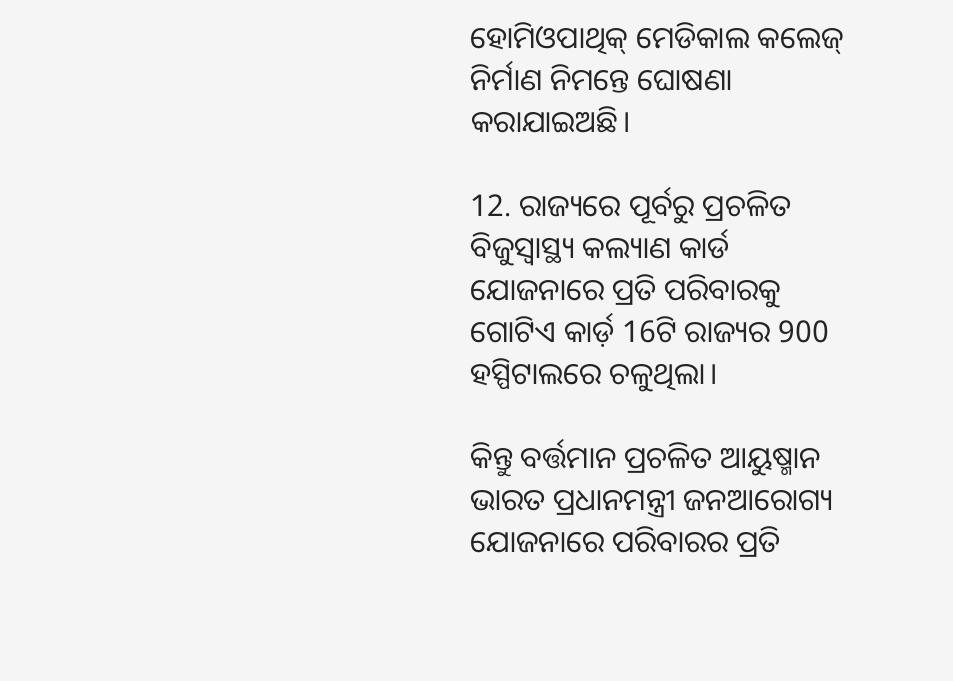ହୋମିଓପାଥିକ୍ ମେଡିକାଲ କଲେଜ୍ ନିର୍ମାଣ ନିମନ୍ତେ ଘୋଷଣା କରାଯାଇଅଛି।

12. ରାଜ୍ୟରେ ପୂର୍ବରୁ ପ୍ରଚଳିତ ବିଜୁସ୍ୱାସ୍ଥ୍ୟ କଲ୍ୟାଣ କାର୍ଡ ଯୋଜନାରେ ପ୍ରତି ପରିବାରକୁ ଗୋଟିଏ କାର୍ଡ଼ 16ଟି ରାଜ୍ୟର 900 ହସ୍ପିଟାଲରେ ଚଳୁଥିଲା।

କିନ୍ତୁ ବର୍ତ୍ତମାନ ପ୍ରଚଳିତ ଆୟୁଷ୍ମାନ ଭାରତ ପ୍ରଧାନମନ୍ତ୍ରୀ ଜନଆରୋଗ୍ୟ ଯୋଜନାରେ ପରିବାରର ପ୍ରତି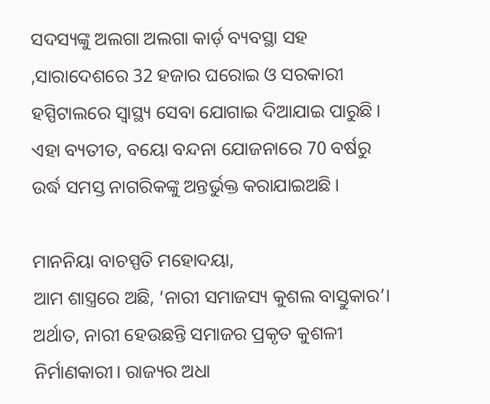ସଦସ୍ୟଙ୍କୁ ଅଲଗା ଅଲଗା କାର୍ଡ଼ ବ୍ୟବସ୍ଥା ସହ ,ସାରାଦେଶରେ 32 ହଜାର ଘରୋଇ ଓ ସରକାରୀ ହସ୍ପିଟାଲରେ ସ୍ୱାସ୍ଥ୍ୟ ସେବା ଯୋଗାଇ ଦିଆଯାଇ ପାରୁଛି। ଏହା ବ୍ୟତୀତ, ବୟୋ ବନ୍ଦନା ଯୋଜନାରେ 70 ବର୍ଷରୁ ଉର୍ଦ୍ଧ ସମସ୍ତ ନାଗରିକଙ୍କୁ ଅନ୍ତର୍ଭୁକ୍ତ କରାଯାଇଅଛି।

ମାନନିୟା ବାଚସ୍ପତି ମହୋଦୟା,
ଆମ ଶାସ୍ତ୍ରରେ ଅଛି, ‘ନାରୀ ସମାଜସ୍ୟ କୁଶଲ ବାସ୍ତୁକାର’। ଅର୍ଥାତ, ନାରୀ ହେଉଛନ୍ତି ସମାଜର ପ୍ରକୃତ କୁଶଳୀ ନିର୍ମାଣକାରୀ। ରାଜ୍ୟର ଅଧା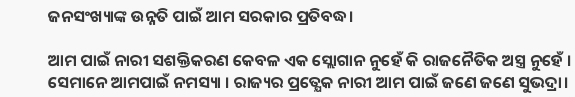ଜନସଂଖ୍ୟାଙ୍କ ଉନ୍ନତି ପାଇଁ ଆମ ସରକାର ପ୍ରତିବଦ୍ଧ।

ଆମ ପାଇଁ ନାରୀ ସଶକ୍ତିକରଣ କେବଳ ଏକ ସ୍ଲୋଗାନ ନୁହେଁ କି ରାଜନୈତିକ ଅସ୍ତ୍ର ନୁହେଁ । ସେମାନେ ଆମପାଇଁ ନମସ୍ୟା । ରାଜ୍ୟର ପ୍ରତ୍ଯେକ ନାରୀ ଆମ ପାଇଁ ଜଣେ ଜଣେ ସୁଭଦ୍ରା।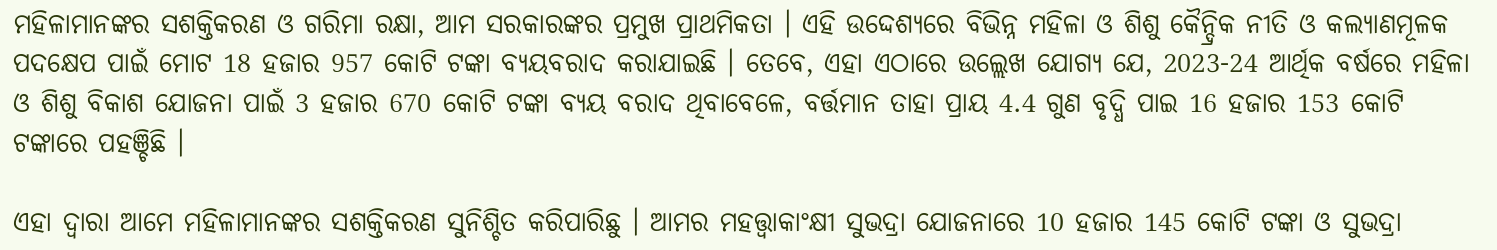ମହିଳାମାନଙ୍କର ସଶକ୍ତିକରଣ ଓ ଗରିମା ରକ୍ଷା, ଆମ ସରକାରଙ୍କର ପ୍ରମୁଖ ପ୍ରାଥମିକତା । ଏହି ଉଦ୍ଦେଶ୍ୟରେ ବିଭିନ୍ନ ମହିଳା ଓ ଶିଶୁ କୈନ୍ଦ୍ରିକ ନୀତି ଓ କଲ୍ୟାଣମୂଳକ ପଦକ୍ଷେପ ପାଇଁ ମୋଟ 18 ହଜାର 957 କୋଟି ଟଙ୍କା ବ୍ୟୟବରାଦ କରାଯାଇଛି । ତେବେ, ଏହା ଏଠାରେ ଉଲ୍ଲେଖ ଯୋଗ୍ୟ ଯେ, 2023-24 ଆର୍ଥିକ ବର୍ଷରେ ମହିଳା ଓ ଶିଶୁ ବିକାଶ ଯୋଜନା ପାଇଁ 3 ହଜାର 670 କୋଟି ଟଙ୍କା ବ୍ୟୟ ବରାଦ ଥିବାବେଳେ, ବର୍ତ୍ତମାନ ତାହା ପ୍ରାୟ 4.4 ଗୁଣ ବୃଦ୍ଧି ପାଇ 16 ହଜାର 153 କୋଟି ଟଙ୍କାରେ ପହଞ୍ଚିଛି ।

ଏହା ଦ୍ଵାରା ଆମେ ମହିଳାମାନଙ୍କର ସଶକ୍ତିକରଣ ସୁନିଶ୍ଚିତ କରିପାରିଛୁ । ଆମର ମହତ୍ତ୍ୱାକାଂକ୍ଷୀ ସୁଭଦ୍ରା ଯୋଜନାରେ 10 ହଜାର 145 କୋଟି ଟଙ୍କା ଓ ସୁଭଦ୍ରା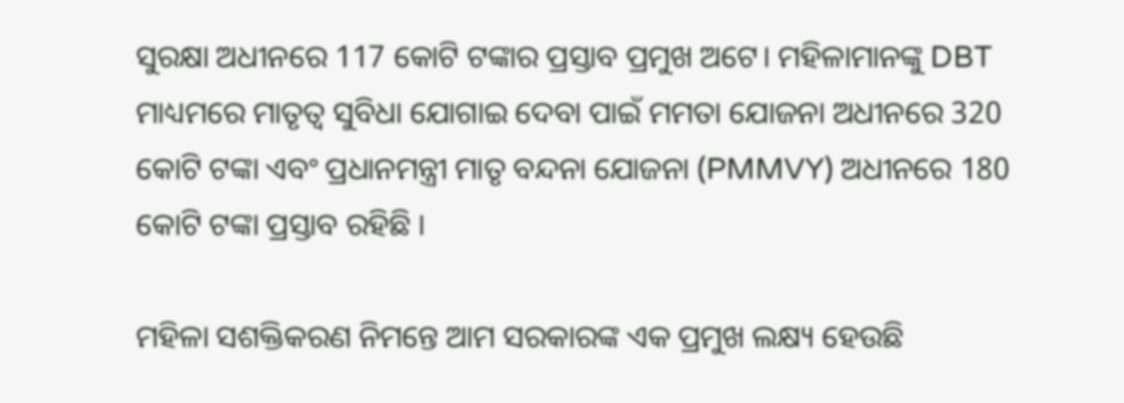ସୁରକ୍ଷା ଅଧୀନରେ 117 କୋଟି ଟଙ୍କାର ପ୍ରସ୍ତାବ ପ୍ରମୁଖ ଅଟେ। ମହିଳାମାନଙ୍କୁ DBT ମାଧ୍ୟମରେ ମାତୃତ୍ୱ ସୁବିଧା ଯୋଗାଇ ଦେବା ପାଇଁ ମମତା ଯୋଜନା ଅଧୀନରେ 320 କୋଟି ଟଙ୍କା ଏବଂ ପ୍ରଧାନମନ୍ତ୍ରୀ ମାତୃ ବନ୍ଦନା ଯୋଜନା (PMMVY) ଅଧୀନରେ 180 କୋଟି ଟଙ୍କା ପ୍ରସ୍ତାବ ରହିଛି ।

ମହିଳା ସଶକ୍ତିକରଣ ନିମନ୍ତେ ଆମ ସରକାରଙ୍କ ଏକ ପ୍ରମୁଖ ଲକ୍ଷ୍ୟ ହେଉଛି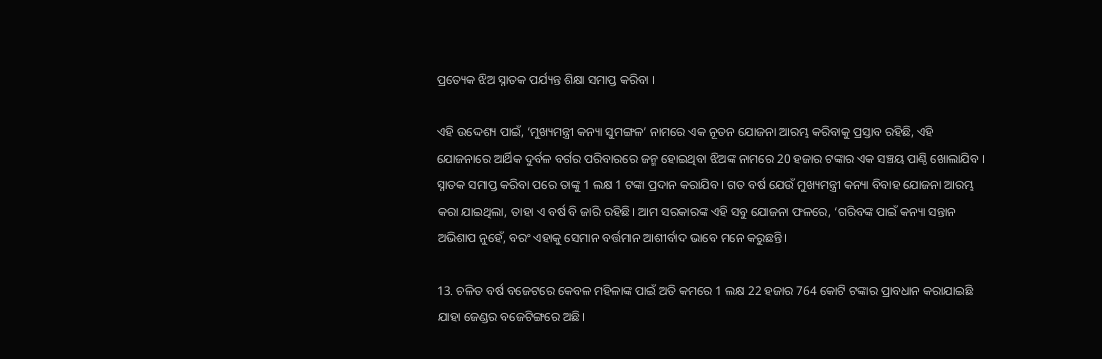ପ୍ରତ୍ୟେକ ଝିଅ ସ୍ନାତକ ପର୍ଯ୍ୟନ୍ତ ଶିକ୍ଷା ସମାପ୍ତ କରିବା ।

ଏହି ଉଦ୍ଦେଶ୍ୟ ପାଇଁ, ‘ମୁଖ୍ୟମନ୍ତ୍ରୀ କନ୍ୟା ସୁମଙ୍ଗଳ’ ନାମରେ ଏକ ନୂତନ ଯୋଜନା ଆରମ୍ଭ କରିବାକୁ ପ୍ରସ୍ତାବ ରହିଛି, ଏହି ଯୋଜନାରେ ଆର୍ଥିକ ଦୁର୍ବଳ ବର୍ଗର ପରିବାରରେ ଜନ୍ମ ହୋଇଥିବା ଝିଅଙ୍କ ନାମରେ 20 ହଜାର ଟଙ୍କାର ଏକ ସଞ୍ଚୟ ପାଣ୍ଠି ଖୋଲାଯିବ । ସ୍ନାତକ ସମାପ୍ତ କରିବା ପରେ ତାଙ୍କୁ 1 ଲକ୍ଷ 1 ଟଙ୍କା ପ୍ରଦାନ କରାଯିବ । ଗତ ବର୍ଷ ଯେଉଁ ମୁଖ୍ୟମନ୍ତ୍ରୀ କନ୍ୟା ବିବାହ ଯୋଜନା ଆରମ୍ଭ କରା ଯାଇଥିଲା, ତାହା ଏ ବର୍ଷ ବି ଜାରି ରହିଛି। ଆମ ସରକାରଙ୍କ ଏହି ସବୁ ଯୋଜନା ଫଳରେ, ‘ଗରିବଙ୍କ ପାଇଁ କନ୍ୟା ସନ୍ତାନ ଅଭିଶାପ ନୁହେଁ, ବରଂ ଏହାକୁ ସେମାନ ବର୍ତ୍ତମାନ ଆଶୀର୍ବାଦ ଭାବେ ମନେ କରୁଛନ୍ତି।

13. ଚଳିତ ବର୍ଷ ବଜେଟରେ କେବଳ ମହିଳାଙ୍କ ପାଇଁ ଅତି କମରେ 1 ଲକ୍ଷ 22 ହଜାର 764 କୋଟି ଟଙ୍କାର ପ୍ରାବଧାନ କରାଯାଇଛି ଯାହା ଜେଣ୍ଡର ବଜେଟିଙ୍ଗରେ ଅଛି।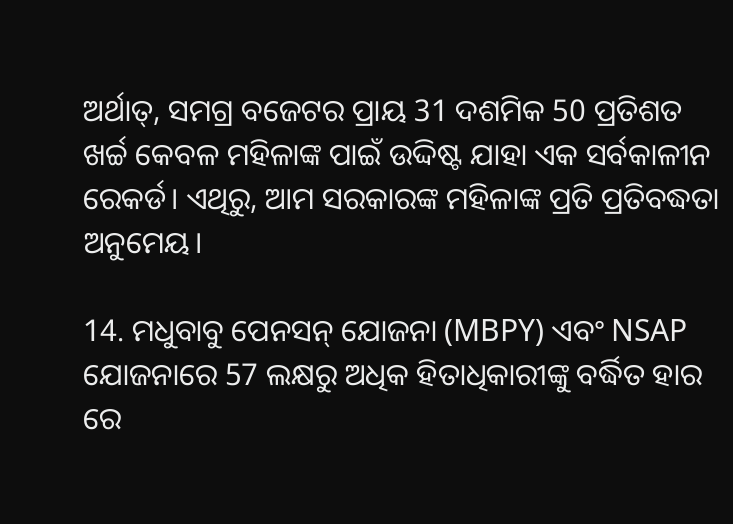ଅର୍ଥାତ୍, ସମଗ୍ର ବଜେଟର ପ୍ରାୟ 31 ଦଶମିକ 50 ପ୍ରତିଶତ ଖର୍ଚ୍ଚ କେବଳ ମହିଳାଙ୍କ ପାଇଁ ଉଦ୍ଦିଷ୍ଟ ଯାହା ଏକ ସର୍ବକାଳୀନ ରେକର୍ଡ। ଏଥିରୁ, ଆମ ସରକାରଙ୍କ ମହିଳାଙ୍କ ପ୍ରତି ପ୍ରତିବଦ୍ଧତା ଅନୁମେୟ।

14. ମଧୁବାବୁ ପେନସନ୍ ଯୋଜନା (MBPY) ଏବଂ NSAP ଯୋଜନାରେ 57 ଲକ୍ଷରୁ ଅଧିକ ହିତାଧିକାରୀଙ୍କୁ ବର୍ଦ୍ଧିତ ହାର ରେ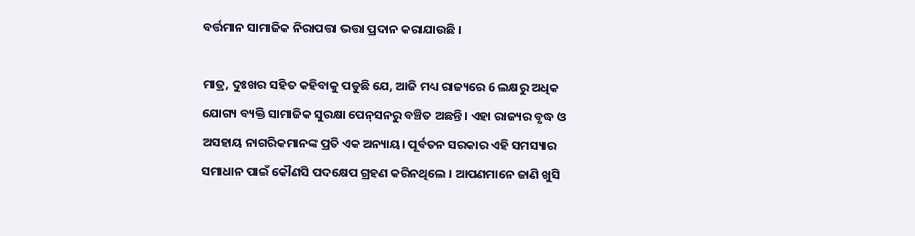ବର୍ତ୍ତମାନ ସାମାଜିକ ନିରାପତ୍ତା ଭତ୍ତା ପ୍ରଦାନ କରାଯାଉଛି ।

ମାତ୍ର, ଦୁଃଖର ସହିତ କହିବାକୁ ପଡୁଛି ଯେ, ଆଜି ମଧ୍ୟ ରାଜ୍ୟରେ 6 ଲକ୍ଷରୁ ଅଧିକ ଯୋଗ୍ୟ ବ୍ୟକ୍ତି ସାମାଜିକ ସୁରକ୍ଷା ପେନ୍‌ସନରୁ ବଞ୍ଚିତ ଅଛନ୍ତି । ଏହା ରାଜ୍ୟର ବୃଦ୍ଧ ଓ ଅସହାୟ ନାଗରିକମାନଙ୍କ ପ୍ରତି ଏକ ଅନ୍ୟାୟ। ପୂର୍ବତନ ସରକାର ଏହି ସମସ୍ୟାର ସମାଧାନ ପାଇଁ କୌଣସି ପଦକ୍ଷେପ ଗ୍ରହଣ କରିନଥିଲେ । ଆପଣମାନେ ଜାଣି ଖୁସି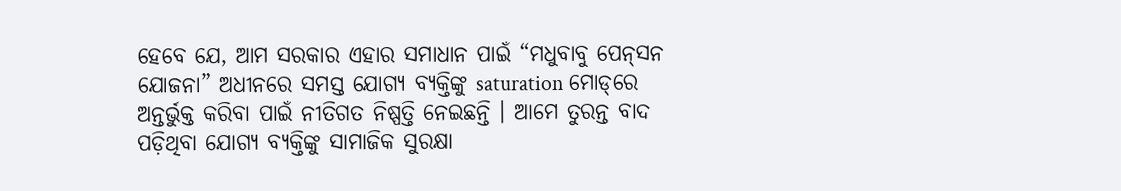ହେବେ ଯେ, ଆମ ସରକାର ଏହାର ସମାଧାନ ପାଇଁ “ମଧୁବାବୁ ପେନ୍‌ସନ ଯୋଜନା” ଅଧୀନରେ ସମସ୍ତ ଯୋଗ୍ୟ ବ୍ୟକ୍ତିଙ୍କୁ saturation ମୋଡ୍‌ରେ ଅନ୍ତର୍ଭୁକ୍ତ କରିବା ପାଇଁ ନୀତିଗତ ନିଷ୍ପତ୍ତି ନେଇଛନ୍ତି । ଆମେ ତୁରନ୍ତ ବାଦ ପଡ଼ିଥିବା ଯୋଗ୍ୟ ବ୍ୟକ୍ତିଙ୍କୁ ସାମାଜିକ ସୁରକ୍ଷା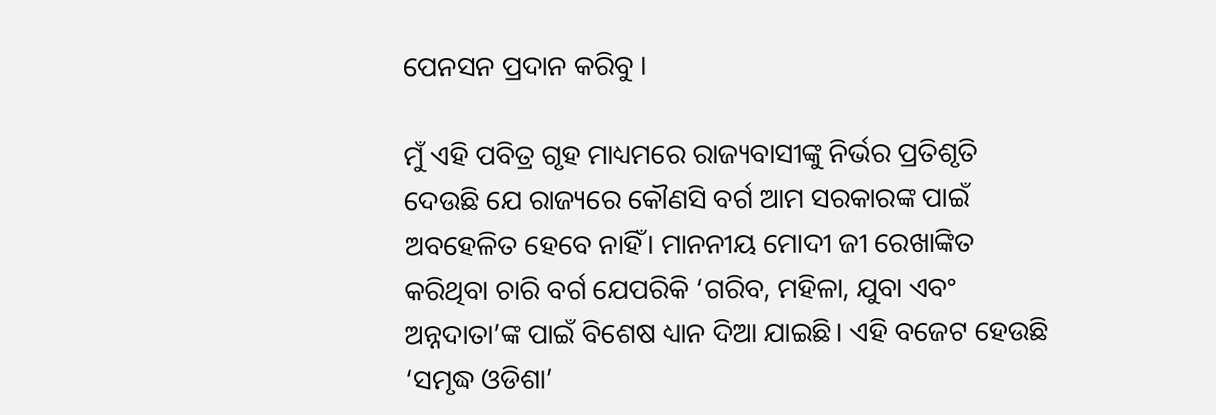ପେନସନ ପ୍ରଦାନ କରିବୁ ।

ମୁଁ ଏହି ପବିତ୍ର ଗୃହ ମାଧ୍ୟମରେ ରାଜ୍ୟବାସୀଙ୍କୁ ନିର୍ଭର ପ୍ରତିଶୃତି ଦେଉଛି ଯେ ରାଜ୍ୟରେ କୌଣସି ବର୍ଗ ଆମ ସରକାରଙ୍କ ପାଇଁ ଅବହେଳିତ ହେବେ ନାହିଁ। ମାନନୀୟ ମୋଦୀ ଜୀ ରେଖାଙ୍କିତ କରିଥିବା ଚାରି ବର୍ଗ ଯେପରିକି ‘ଗରିବ, ମହିଳା, ଯୁବା ଏବଂ ଅନ୍ନଦାତା’ଙ୍କ ପାଇଁ ବିଶେଷ ଧ୍ୟାନ ଦିଆ ଯାଇଛି। ଏହି ବଜେଟ ହେଉଛି ‘ସମୃଦ୍ଧ ଓଡିଶା’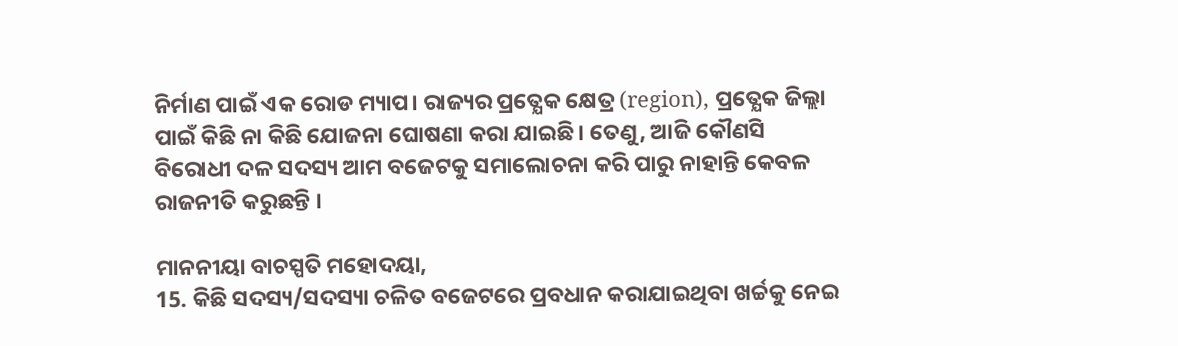ନିର୍ମାଣ ପାଇଁ ଏକ ରୋଡ ମ୍ୟାପ। ରାଜ୍ୟର ପ୍ରତ୍ଯେକ କ୍ଷେତ୍ର (region), ପ୍ରତ୍ଯେକ ଜିଲ୍ଲା ପାଇଁ କିଛି ନା କିଛି ଯୋଜନା ଘୋଷଣା କରା ଯାଇଛି। ତେଣୁ, ଆଜି କୌଣସି ବିରୋଧୀ ଦଳ ସଦସ୍ୟ ଆମ ବଜେଟକୁ ସମାଲୋଚନା କରି ପାରୁ ନାହାନ୍ତି କେବଳ ରାଜନୀତି କରୁଛନ୍ତି ।

ମାନନୀୟା ବାଚସ୍ପତି ମହୋଦୟା,
15. କିଛି ସଦସ୍ୟ/ସଦସ୍ୟା ଚଳିତ ବଜେଟରେ ପ୍ରବଧାନ କରାଯାଇଥିବା ଖର୍ଚ୍ଚକୁ ନେଇ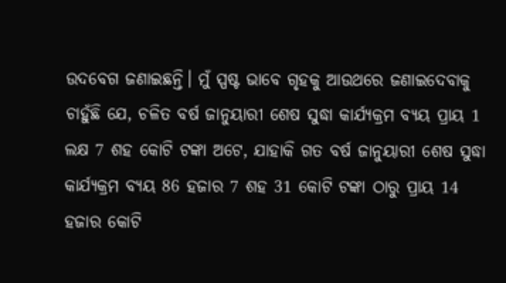ଉଦବେଗ ଜଣାଇଛନ୍ତି। ମୁଁ ସ୍ପଷ୍ଟ ଭାବେ ଗୃହକୁ ଆଉଥରେ ଜଣାଇଦେବାକୁ ଚାହୁଁଛି ଯେ, ଚଳିତ ବର୍ଷ ଜାନୁୟାରୀ ଶେଷ ସୁଦ୍ଧା କାର୍ଯ୍ୟକ୍ରମ ବ୍ୟୟ ପ୍ରାୟ 1 ଲକ୍ଷ 7 ଶହ କୋଟି ଟଙ୍କା ଅଟେ, ଯାହାକି ଗତ ବର୍ଷ ଜାନୁୟାରୀ ଶେଷ ସୁଦ୍ଧା କାର୍ଯ୍ୟକ୍ରମ ବ୍ୟୟ 86 ହଜାର 7 ଶହ 31 କୋଟି ଟଙ୍କା ଠାରୁ ପ୍ରାୟ 14 ହଜାର କୋଟି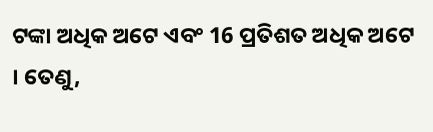ଟଙ୍କା ଅଧିକ ଅଟେ ଏବଂ 16 ପ୍ରତିଶତ ଅଧିକ ଅଟେ । ତେଣୁ,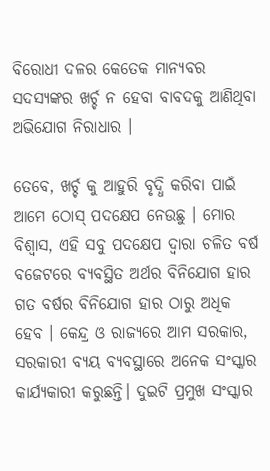ବିରୋଧୀ ଦଳର କେତେକ ମାନ୍ୟବର ସଦସ୍ୟଙ୍କର ଖର୍ଚ୍ଚ ନ ହେବା ବାବଦକୁ ଆଣିଥିବା ଅଭିଯୋଗ ନିରାଧାର ।

ତେବେ, ଖର୍ଚ୍ଚ କୁ ଆହୁରି ବୃଦ୍ଧି କରିବା ପାଇଁ ଆମେ ଠୋସ୍ ପଦକ୍ଷେପ ନେଉଛୁ । ମୋର ବିଶ୍ଵାସ, ଏହି ସବୁ ପଦକ୍ଷେପ ଦ୍ୱାରା ଚଳିତ ବର୍ଷ ବଜେଟରେ ବ୍ୟବସ୍ଥିତ ଅର୍ଥର ବିନିଯୋଗ ହାର ଗତ ବର୍ଷର ବିନିଯୋଗ ହାର ଠାରୁ ଅଧିକ ହେବ । କେନ୍ଦ୍ର ଓ ରାଜ୍ୟରେ ଆମ ସରକାର, ସରକାରୀ ବ୍ୟୟ ବ୍ୟବସ୍ଥାରେ ଅନେକ ସଂସ୍କାର କାର୍ଯ୍ୟକାରୀ କରୁଛନ୍ତି। ଦୁଇଟି ପ୍ରମୁଖ ସଂସ୍କାର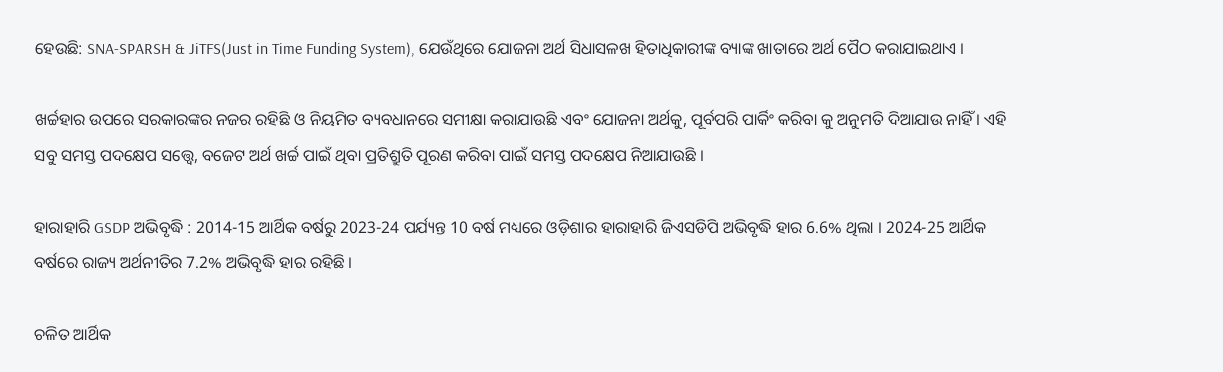ହେଉଛି: SNA-SPARSH & JiTFS(Just in Time Funding System), ଯେଉଁଥିରେ ଯୋଜନା ଅର୍ଥ ସିଧାସଳଖ ହିତାଧିକାରୀଙ୍କ ବ୍ୟାଙ୍କ ଖାତାରେ ଅର୍ଥ ପୈଠ କରାଯାଇଥାଏ ।

ଖର୍ଚ୍ଚହାର ଉପରେ ସରକାରଙ୍କର ନଜର ରହିଛି ଓ ନିୟମିତ ବ୍ୟବଧାନରେ ସମୀକ୍ଷା କରାଯାଉଛି ଏବଂ ଯୋଜନା ଅର୍ଥକୁ, ପୂର୍ବପରି ପାର୍କିଂ କରିବା କୁ ଅନୁମତି ଦିଆଯାଉ ନାହିଁ । ଏହି ସବୁ ସମସ୍ତ ପଦକ୍ଷେପ ସତ୍ତ୍ୱେ, ବଜେଟ ଅର୍ଥ ଖର୍ଚ୍ଚ ପାଇଁ ଥିବା ପ୍ରତିଶ୍ରୁତି ପୂରଣ କରିବା ପାଇଁ ସମସ୍ତ ପଦକ୍ଷେପ ନିଆଯାଉଛି ।

ହାରାହାରି GSDP ଅଭିବୃଦ୍ଧି : 2014-15 ଆର୍ଥିକ ବର୍ଷରୁ 2023-24 ପର୍ଯ୍ୟନ୍ତ 10 ବର୍ଷ ମଧ୍ୟରେ ଓଡ଼ିଶାର ହାରାହାରି ଜିଏସଡିପି ଅଭିବୃଦ୍ଧି ହାର 6.6% ଥିଲା । 2024-25 ଆର୍ଥିକ ବର୍ଷରେ ରାଜ୍ୟ ଅର୍ଥନୀତିର 7.2% ଅଭିବୃଦ୍ଧି ହାର ରହିଛି ।

ଚଳିତ ଆର୍ଥିକ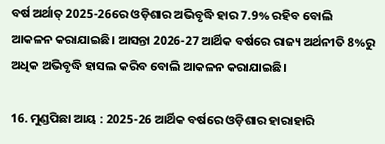ବର୍ଷ ଅର୍ଥାତ୍ 2025-26ରେ ଓଡ଼ିଶାର ଅଭିବୃଦ୍ଧି ହାର 7.9% ରହିବ ବୋଲି ଆକଳନ କରାଯାଇଛି। ଆସନ୍ତା 2026-27 ଆର୍ଥିକ ବର୍ଷରେ ରାଜ୍ୟ ଅର୍ଥନୀତି 8%ରୁ ଅଧିକ ଅଭିବୃଦ୍ଧି ହାସଲ କରିବ ବୋଲି ଆକଳନ କରାଯାଇଛି।

16. ମୁଣ୍ଡପିଛା ଆୟ : 2025-26 ଆର୍ଥିକ ବର୍ଷରେ ଓଡ଼ିଶାର ହାରାହାରି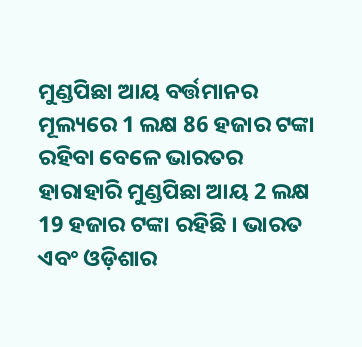ମୁଣ୍ଡପିଛା ଆୟ ବର୍ତ୍ତମାନର ମୂଲ୍ୟରେ 1 ଲକ୍ଷ 86 ହଜାର ଟଙ୍କା ରହିବା ବେଳେ ଭାରତର ହାରାହାରି ମୁଣ୍ଡପିଛା ଆୟ 2 ଲକ୍ଷ 19 ହଜାର ଟଙ୍କା ରହିଛି । ଭାରତ ଏବଂ ଓଡ଼ିଶାର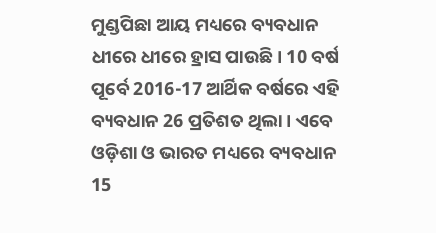ମୁଣ୍ଡପିଛା ଆୟ ମଧ୍ୟରେ ବ୍ୟବଧାନ ଧୀରେ ଧୀରେ ହ୍ରାସ ପାଉଛି। 10 ବର୍ଷ ପୂର୍ବେ 2016-17 ଆର୍ଥିକ ବର୍ଷରେ ଏହି ବ୍ୟବଧାନ 26 ପ୍ରତିଶତ ଥିଲା । ଏବେ ଓଡ଼ିଶା ଓ ଭାରତ ମଧ୍ୟରେ ବ୍ୟବଧାନ 15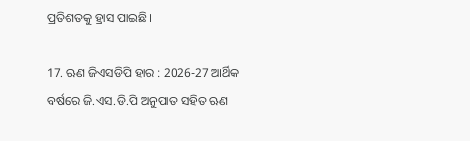ପ୍ରତିଶତକୁ ହ୍ରାସ ପାଇଛି।

17. ଋଣ ଜିଏସଡିପି ହାର : 2026-27 ଆର୍ଥିକ ବର୍ଷରେ ଜି.ଏସ.ଡି.ପି ଅନୁପାତ ସହିତ ଋଣ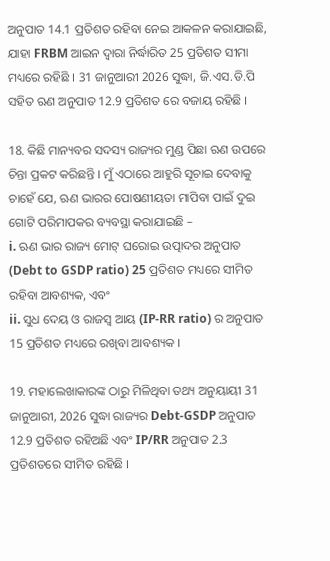ଅନୁପାତ 14.1 ପ୍ରତିଶତ ରହିବା ନେଇ ଆକଳନ କରାଯାଇଛି, ଯାହା FRBM ଆଇନ ଦ୍ୱାରା ନିର୍ଦ୍ଧାରିତ 25 ପ୍ରତିଶତ ସୀମା ମଧ୍ୟରେ ରହିଛି । 31 ଜାନୁଆରୀ 2026 ସୁଦ୍ଧା, ଜି.ଏସ.ଡି.ପି ସହିତ ଋଣ ଅନୁପାତ 12.9 ପ୍ରତିଶତ ରେ ବଜାୟ ରହିଛି ।

18. କିଛି ମାନ୍ୟବର ସଦସ୍ୟ ରାଜ୍ୟର ମୁଣ୍ଡ ପିଛା ଋଣ ଉପରେ ଚିନ୍ତା ପ୍ରକଟ କରିଛନ୍ତି । ମୁଁ ଏଠାରେ ଆହୁରି ସୂଚାଇ ଦେବାକୁ ଚାହେଁ ଯେ, ଋଣ ଭାରର ପୋଷଣୀୟତା ମାପିବା ପାଇଁ ଦୁଇ ଗୋଟି ପରିମାପକର ବ୍ୟବସ୍ଥା କରାଯାଇଛି –
i. ଋଣ ଭାର ରାଜ୍ୟ ମୋଟ୍ ଘରୋଇ ଉତ୍ପାଦର ଅନୁପାତ (Debt to GSDP ratio) 25 ପ୍ରତିଶତ ମଧ୍ୟରେ ସୀମିତ ରହିବା ଆବଶ୍ୟକ, ଏବଂ
ii. ସୁଧ ଦେୟ ଓ ରାଜସ୍ୱ ଆୟ (IP-RR ratio) ର ଅନୁପାତ 15 ପ୍ରତିଶତ ମଧ୍ୟରେ ରଖିବା ଆବଶ୍ୟକ ।

19. ମହାଲେଖାକାରଙ୍କ ଠାରୁ ମିଳିଥିବା ତଥ୍ୟ ଅନୁୟାୟୀ 31 ଜାନୁଆରୀ, 2026 ସୁଦ୍ଧା ରାଜ୍ୟର Debt-GSDP ଅନୁପାତ 12.9 ପ୍ରତିଶତ ରହିଅଛି ଏବଂ IP/RR ଅନୁପାତ 2.3 ପ୍ରତିଶତରେ ସୀମିତ ରହିଛି ।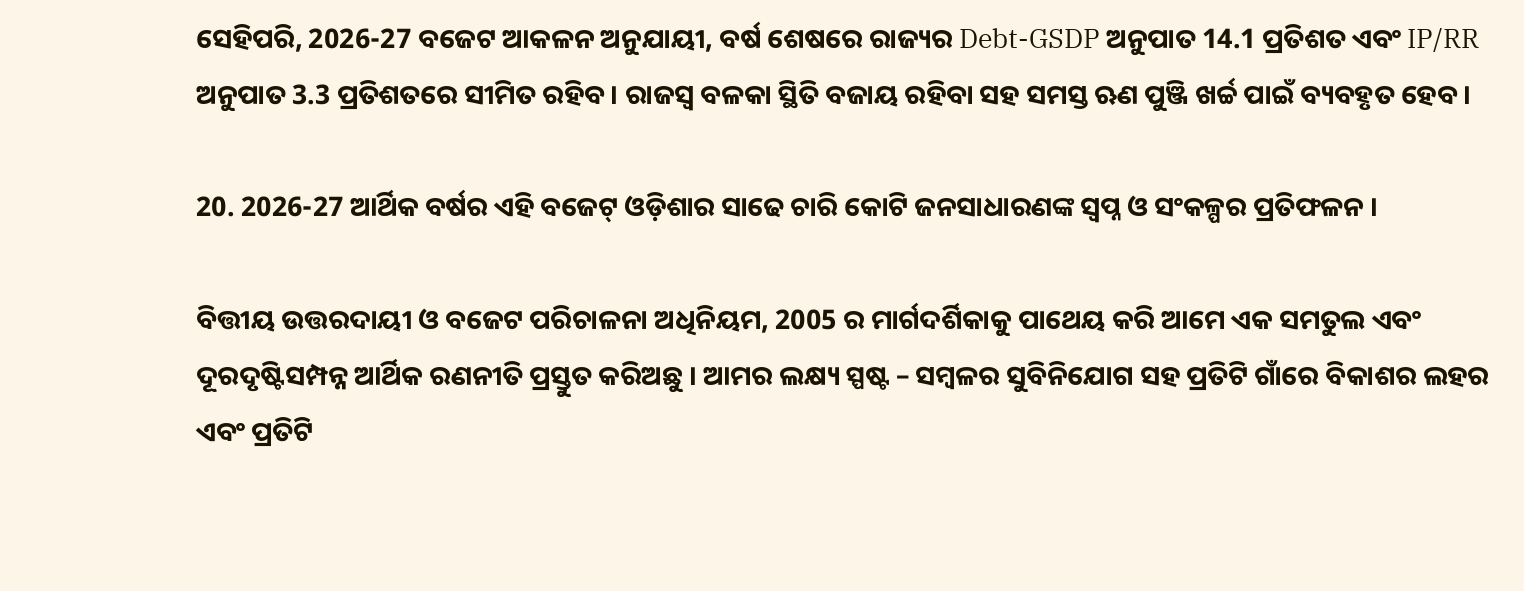ସେହିପରି, 2026-27 ବଜେଟ ଆକଳନ ଅନୁଯାୟୀ, ବର୍ଷ ଶେଷରେ ରାଜ୍ୟର Debt-GSDP ଅନୁପାତ 14.1 ପ୍ରତିଶତ ଏବଂ IP/RR ଅନୁପାତ 3.3 ପ୍ରତିଶତରେ ସୀମିତ ରହିବ । ରାଜସ୍ୱ ବଳକା ସ୍ଥିତି ବଜାୟ ରହିବା ସହ ସମସ୍ତ ଋଣ ପୁଞ୍ଜି ଖର୍ଚ୍ଚ ପାଇଁ ବ୍ୟବହୃତ ହେବ ।

20. 2026-27 ଆର୍ଥିକ ବର୍ଷର ଏହି ବଜେଟ୍ ଓଡ଼ିଶାର ସାଢେ ଚାରି କୋଟି ଜନସାଧାରଣଙ୍କ ସ୍ୱପ୍ନ ଓ ସଂକଳ୍ପର ପ୍ରତିଫଳନ ।

ବିତ୍ତୀୟ ଉତ୍ତରଦାୟୀ ଓ ବଜେଟ ପରିଚାଳନା ଅଧିନିୟମ, 2005 ର ମାର୍ଗଦର୍ଶିକାକୁ ପାଥେୟ କରି ଆମେ ଏକ ସମତୁଲ ଏବଂ ଦୂରଦୃଷ୍ଟିସମ୍ପନ୍ନ ଆର୍ଥିକ ରଣନୀତି ପ୍ରସ୍ତୁତ କରିଅଛୁ । ଆମର ଲକ୍ଷ୍ୟ ସ୍ପଷ୍ଟ – ସମ୍ବଳର ସୁବିନିଯୋଗ ସହ ପ୍ରତିଟି ଗାଁରେ ବିକାଶର ଲହର ଏବଂ ପ୍ରତିଟି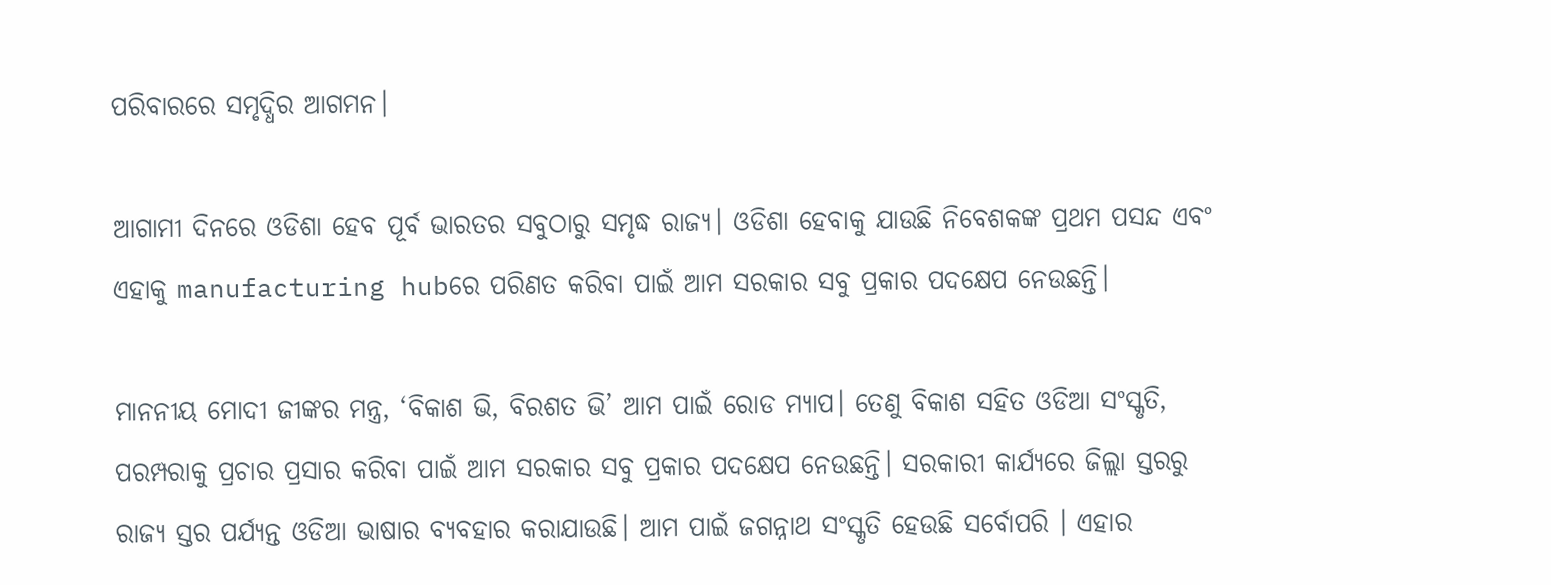ପରିବାରରେ ସମୃଦ୍ଧିର ଆଗମନ।

ଆଗାମୀ ଦିନରେ ଓଡିଶା ହେବ ପୂର୍ବ ଭାରତର ସବୁଠାରୁ ସମୃଦ୍ଧ ରାଜ୍ୟ। ଓଡିଶା ହେବାକୁ ଯାଉଛି ନିବେଶକଙ୍କ ପ୍ରଥମ ପସନ୍ଦ ଏବଂ ଏହାକୁ manufacturing hubରେ ପରିଣତ କରିବା ପାଇଁ ଆମ ସରକାର ସବୁ ପ୍ରକାର ପଦକ୍ଷେପ ନେଉଛନ୍ତି।

ମାନନୀୟ ମୋଦୀ ଜୀଙ୍କର ମନ୍ତ୍ର, ‘ବିକାଶ ଭି, ବିରଶତ ଭି’ ଆମ ପାଇଁ ରୋଡ ମ୍ୟାପ। ତେଣୁ ବିକାଶ ସହିତ ଓଡିଆ ସଂସ୍କୃତି, ପରମ୍ପରାକୁ ପ୍ରଚାର ପ୍ରସାର କରିବା ପାଇଁ ଆମ ସରକାର ସବୁ ପ୍ରକାର ପଦକ୍ଷେପ ନେଉଛନ୍ତି। ସରକାରୀ କାର୍ଯ୍ୟରେ ଜିଲ୍ଲା ସ୍ତରରୁ ରାଜ୍ୟ ସ୍ତର ପର୍ଯ୍ୟନ୍ତ ଓଡିଆ ଭାଷାର ବ୍ୟବହାର କରାଯାଉଛି। ଆମ ପାଇଁ ଜଗନ୍ନାଥ ସଂସ୍କୃତି ହେଉଛି ସର୍ବୋପରି । ଏହାର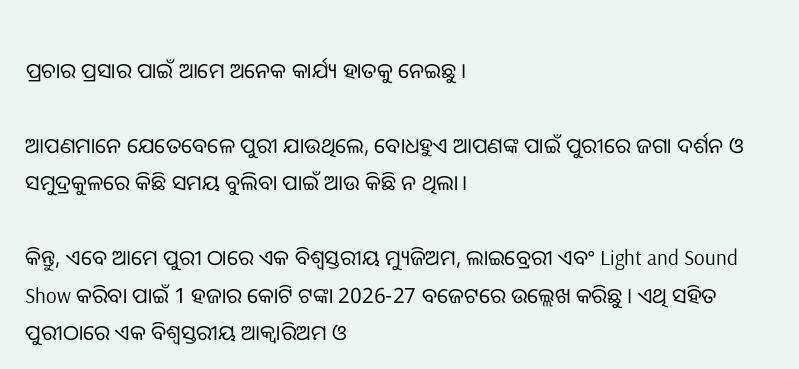ପ୍ରଚାର ପ୍ରସାର ପାଇଁ ଆମେ ଅନେକ କାର୍ଯ୍ୟ ହାତକୁ ନେଇଛୁ।

ଆପଣମାନେ ଯେତେବେଳେ ପୁରୀ ଯାଉଥିଲେ, ବୋଧହୁଏ ଆପଣଙ୍କ ପାଇଁ ପୁରୀରେ ଜଗା ଦର୍ଶନ ଓ ସମୁଦ୍ରକୁଳରେ କିଛି ସମୟ ବୁଲିବା ପାଇଁ ଆଉ କିଛି ନ ଥିଲା।

କିନ୍ତୁ, ଏବେ ଆମେ ପୁରୀ ଠାରେ ଏକ ବିଶ୍ଵସ୍ତରୀୟ ମ୍ୟୁଜିଅମ, ଲାଇବ୍ରେରୀ ଏବଂ Light and Sound Show କରିବା ପାଇଁ 1 ହଜାର କୋଟି ଟଙ୍କା 2026-27 ବଜେଟରେ ଉଲ୍ଲେଖ କରିଛୁ। ଏଥି ସହିତ ପୁରୀଠାରେ ଏକ ବିଶ୍ବସ୍ତରୀୟ ଆକ୍ଵାରିଅମ ଓ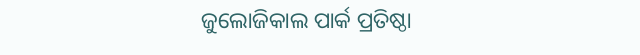ଜୁଲୋଜିକାଲ ପାର୍କ ପ୍ରତିଷ୍ଠା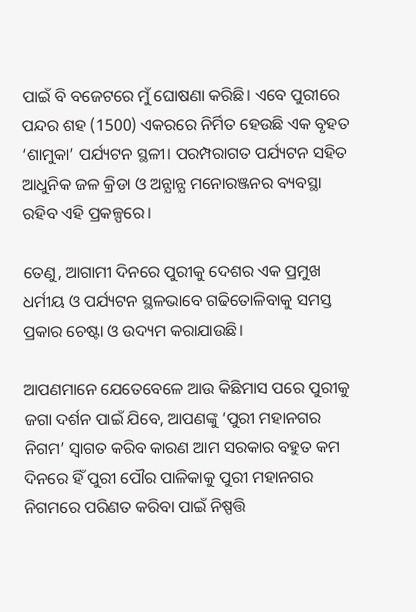ପାଇଁ ବି ବଜେଟରେ ମୁଁ ଘୋଷଣା କରିଛି। ଏବେ ପୁରୀରେ ପନ୍ଦର ଶହ (1500) ଏକରରେ ନିର୍ମିତ ହେଉଛି ଏକ ବୃହତ ‘ଶାମୁକା’ ପର୍ଯ୍ୟଟନ ସ୍ଥଳୀ। ପରମ୍ପରାଗତ ପର୍ଯ୍ୟଟନ ସହିତ ଆଧୁନିକ ଜଳ କ୍ରିଡା ଓ ଅନ୍ଯାନ୍ଯ ମନୋରଞ୍ଜନର ବ୍ୟବସ୍ଥା ରହିବ ଏହି ପ୍ରକଳ୍ପରେ।

ତେଣୁ, ଆଗାମୀ ଦିନରେ ପୁରୀକୁ ଦେଶର ଏକ ପ୍ରମୁଖ ଧର୍ମୀୟ ଓ ପର୍ଯ୍ୟଟନ ସ୍ଥଳଭାବେ ଗଢିତୋଳିବାକୁ ସମସ୍ତ ପ୍ରକାର ଚେଷ୍ଟା ଓ ଉଦ୍ୟମ କରାଯାଉଛି।

ଆପଣମାନେ ଯେତେବେଳେ ଆଉ କିଛିମାସ ପରେ ପୁରୀକୁ ଜଗା ଦର୍ଶନ ପାଇଁ ଯିବେ, ଆପଣଙ୍କୁ ‘ପୁରୀ ମହାନଗର ନିଗମ’ ସ୍ଵାଗତ କରିବ କାରଣ ଆମ ସରକାର ବହୁତ କମ ଦିନରେ ହିଁ ପୁରୀ ପୌର ପାଳିକାକୁ ପୁରୀ ମହାନଗର ନିଗମରେ ପରିଣତ କରିବା ପାଇଁ ନିଷ୍ପତ୍ତି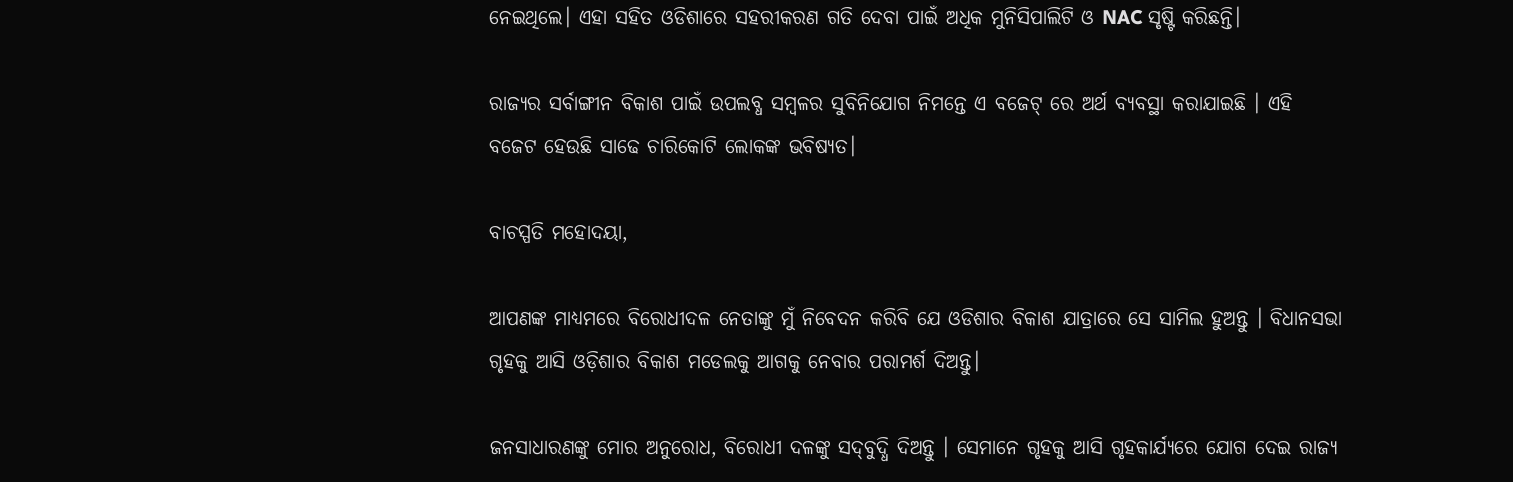ନେଇଥିଲେ। ଏହା ସହିତ ଓଡିଶାରେ ସହରୀକରଣ ଗତି ଦେବା ପାଇଁ ଅଧିକ ମୁନିସିପାଲିଟି ଓ NAC ସୃଷ୍ଟି କରିଛନ୍ତି।

ରାଜ୍ୟର ସର୍ବାଙ୍ଗୀନ ବିକାଶ ପାଇଁ ଉପଲବ୍ଧ ସମ୍ୱଳର ସୁବିନିଯୋଗ ନିମନ୍ତେ ଏ ବଜେଟ୍‌ ରେ ଅର୍ଥ ବ୍ୟବସ୍ଥା କରାଯାଇଛି । ଏହି ବଜେଟ ହେଉଛି ସାଢେ ଚାରିକୋଟି ଲୋକଙ୍କ ଭବିଷ୍ୟତ।

ବାଚସ୍ପତି ମହୋଦୟା,

ଆପଣଙ୍କ ମାଧ୍ୟମରେ ବିରୋଧୀଦଳ ନେତାଙ୍କୁ ମୁଁ ନିବେଦନ କରିବି ଯେ ଓଡିଶାର ବିକାଶ ଯାତ୍ରାରେ ସେ ସାମିଲ ହୁଅନ୍ତୁ । ବିଧାନସଭା ଗୃହକୁ ଆସି ଓଡ଼ିଶାର ବିକାଶ ମଡେଲକୁ ଆଗକୁ ନେବାର ପରାମର୍ଶ ଦିଅନ୍ତୁ।

ଜନସାଧାରଣଙ୍କୁ ମୋର ଅନୁରୋଧ, ବିରୋଧୀ ଦଳଙ୍କୁ ସଦ୍‌ବୁଦ୍ଧି ଦିଅନ୍ତୁ । ସେମାନେ ଗୃହକୁ ଆସି ଗୃହକାର୍ଯ୍ୟରେ ଯୋଗ ଦେଇ ରାଜ୍ୟ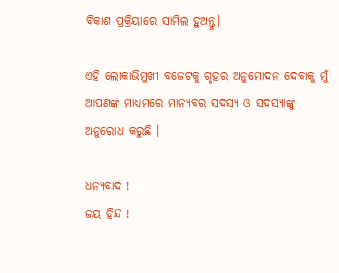ବିକାଶ ପ୍ରକ୍ରିୟାରେ ସାମିଲ ହୁଅନ୍ତୁ।

ଏହି ଲୋକାଭିମୁଖୀ ବଜେଟକୁ ଗୃହର ଅନୁମୋଦନ ଦେବାକୁ ମୁଁ ଆପଣଙ୍କ ମାଧ୍ୟମରେ ମାନ୍ୟବର ସଦସ୍ୟ ଓ ସଦସ୍ୟାଙ୍କୁ ଅନୁରୋଧ କରୁଛି ।

ଧନ୍ୟବାଦ !
ଜୟ ହିନ୍ଦ !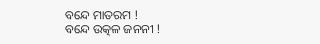ବନ୍ଦେ ମାତରମ !
ବନ୍ଦେ ଉତ୍କଳ ଜନନୀ !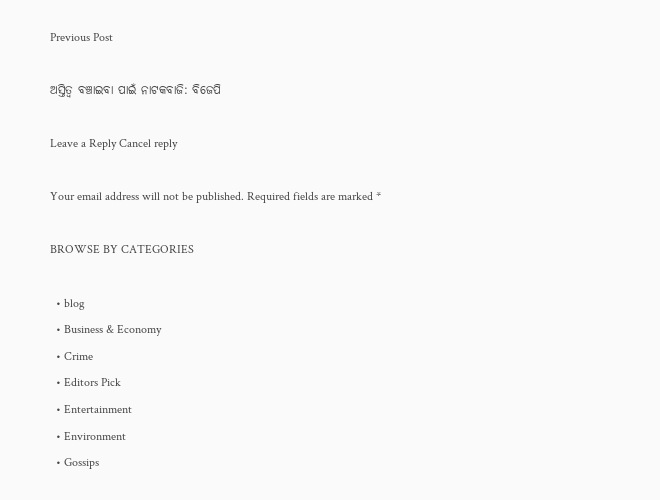Previous Post

ଅସ୍ତିତ୍ୱ ବଞ୍ଚାଇବା ପାଇଁ ନାଟକବାଜି: ବିଜେପି

Leave a Reply Cancel reply

Your email address will not be published. Required fields are marked *

BROWSE BY CATEGORIES

  • blog
  • Business & Economy
  • Crime
  • Editors Pick
  • Entertainment
  • Environment
  • Gossips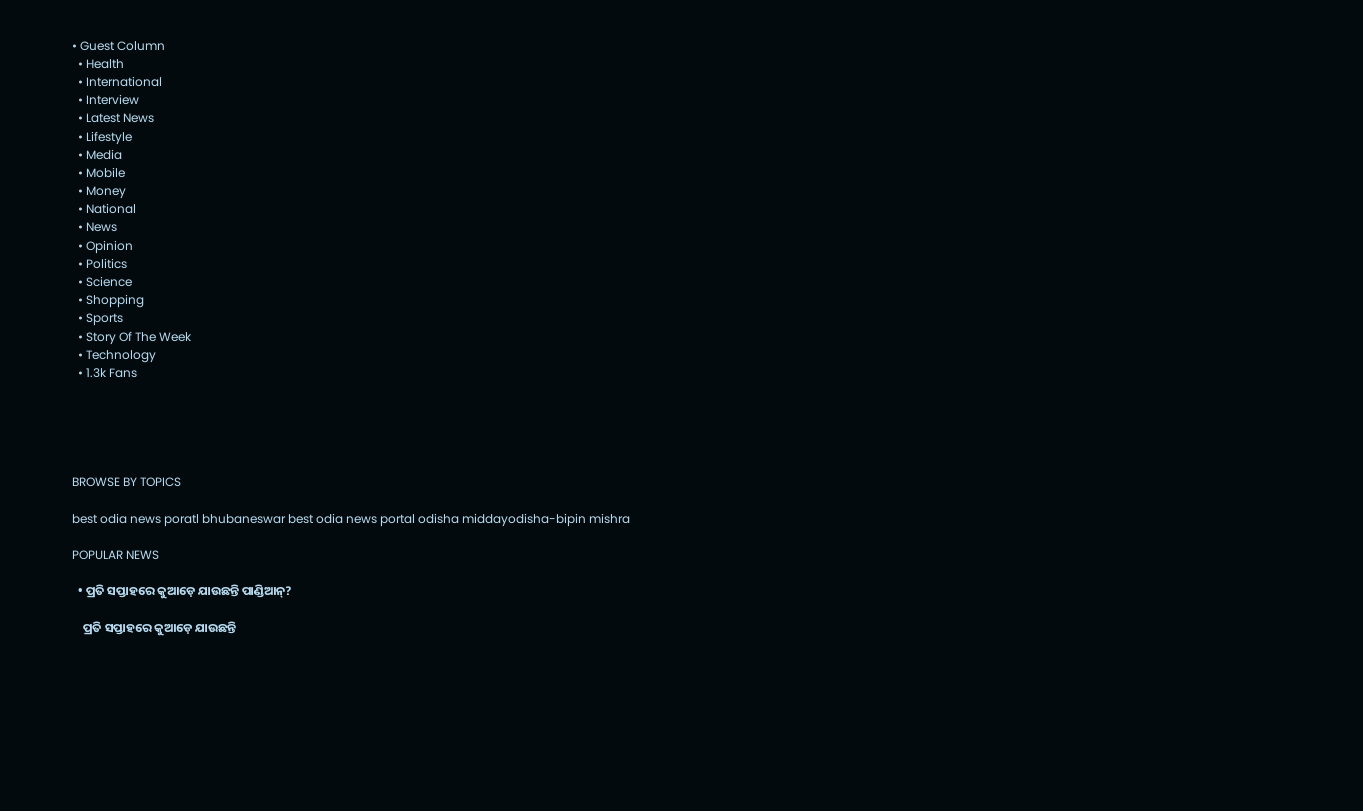• Guest Column
  • Health
  • International
  • Interview
  • Latest News
  • Lifestyle
  • Media
  • Mobile
  • Money
  • National
  • News
  • Opinion
  • Politics
  • Science
  • Shopping
  • Sports
  • Story Of The Week
  • Technology
  • 1.3k Fans





BROWSE BY TOPICS

best odia news poratl bhubaneswar best odia news portal odisha middayodisha-bipin mishra

POPULAR NEWS

  • ପ୍ରତି ସପ୍ତାହରେ କୁଆଡ଼େ ଯାଉଛନ୍ତି ପାଣ୍ଡିଆନ୍?

    ପ୍ରତି ସପ୍ତାହରେ କୁଆଡ଼େ ଯାଉଛନ୍ତି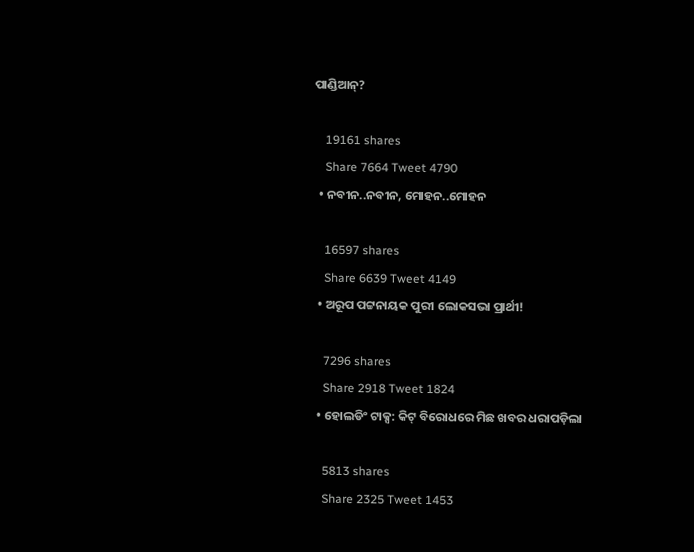ପାଣ୍ଡିଆନ୍?

    19161 shares
    Share 7664 Tweet 4790
  • ନବୀନ..ନବୀନ, ମୋହନ..ମୋହନ

    16597 shares
    Share 6639 Tweet 4149
  • ଅରୂପ ପଟ୍ଟନାୟକ ପୁରୀ ଲୋକସଭା ପ୍ରାର୍ଥୀ!

    7296 shares
    Share 2918 Tweet 1824
  • ହୋଲଡିଂ ଟାକ୍ସ: କିଟ୍ ବିରୋଧରେ ମିଛ ଖବର ଧରାପଡ଼ିଲା

    5813 shares
    Share 2325 Tweet 1453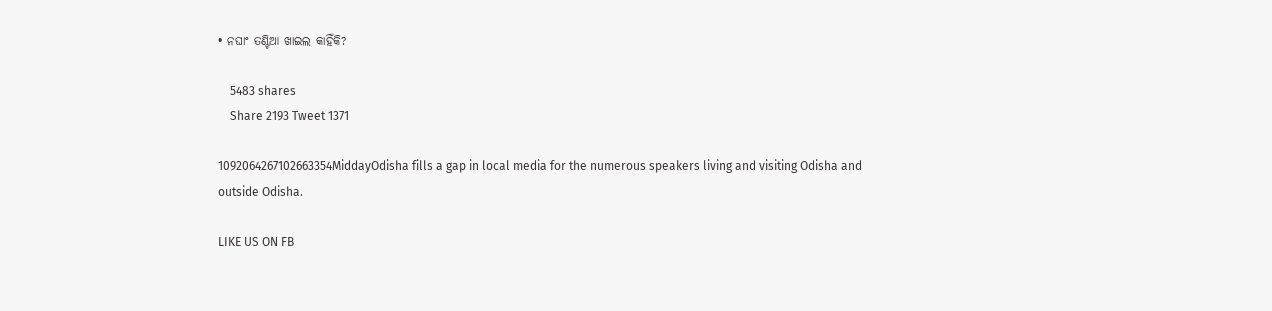• ନଘାଂ ତଣ୍ଟିଆ ଖାଇଲ କାହିଁକି?

    5483 shares
    Share 2193 Tweet 1371

1092064267102663354MiddayOdisha fills a gap in local media for the numerous speakers living and visiting Odisha and outside Odisha.

LIKE US ON FB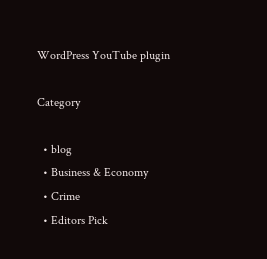WordPress YouTube plugin

Category

  • blog
  • Business & Economy
  • Crime
  • Editors Pick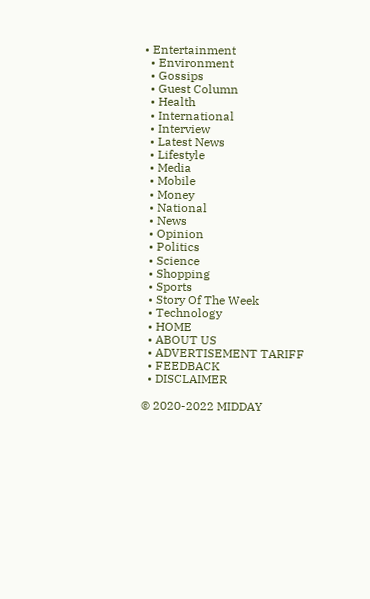• Entertainment
  • Environment
  • Gossips
  • Guest Column
  • Health
  • International
  • Interview
  • Latest News
  • Lifestyle
  • Media
  • Mobile
  • Money
  • National
  • News
  • Opinion
  • Politics
  • Science
  • Shopping
  • Sports
  • Story Of The Week
  • Technology
  • HOME
  • ABOUT US
  • ADVERTISEMENT TARIFF
  • FEEDBACK
  • DISCLAIMER

© 2020-2022 MIDDAY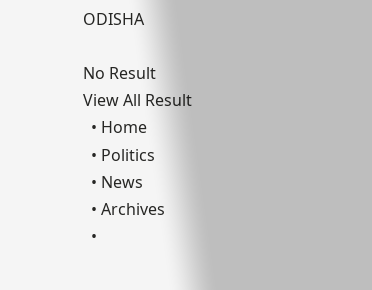ODISHA

No Result
View All Result
  • Home
  • Politics
  • News
  • Archives
  •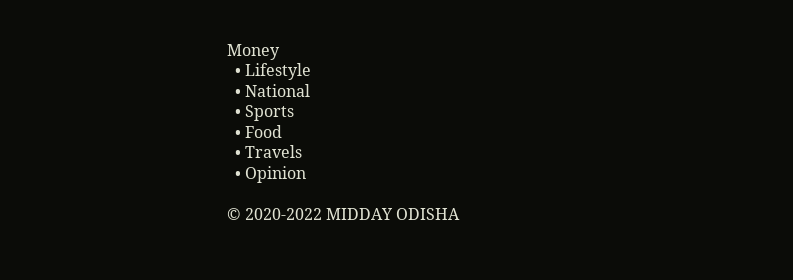Money
  • Lifestyle
  • National
  • Sports
  • Food
  • Travels
  • Opinion

© 2020-2022 MIDDAY ODISHA